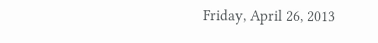Friday, April 26, 2013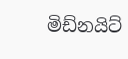මිඩ්නයිට්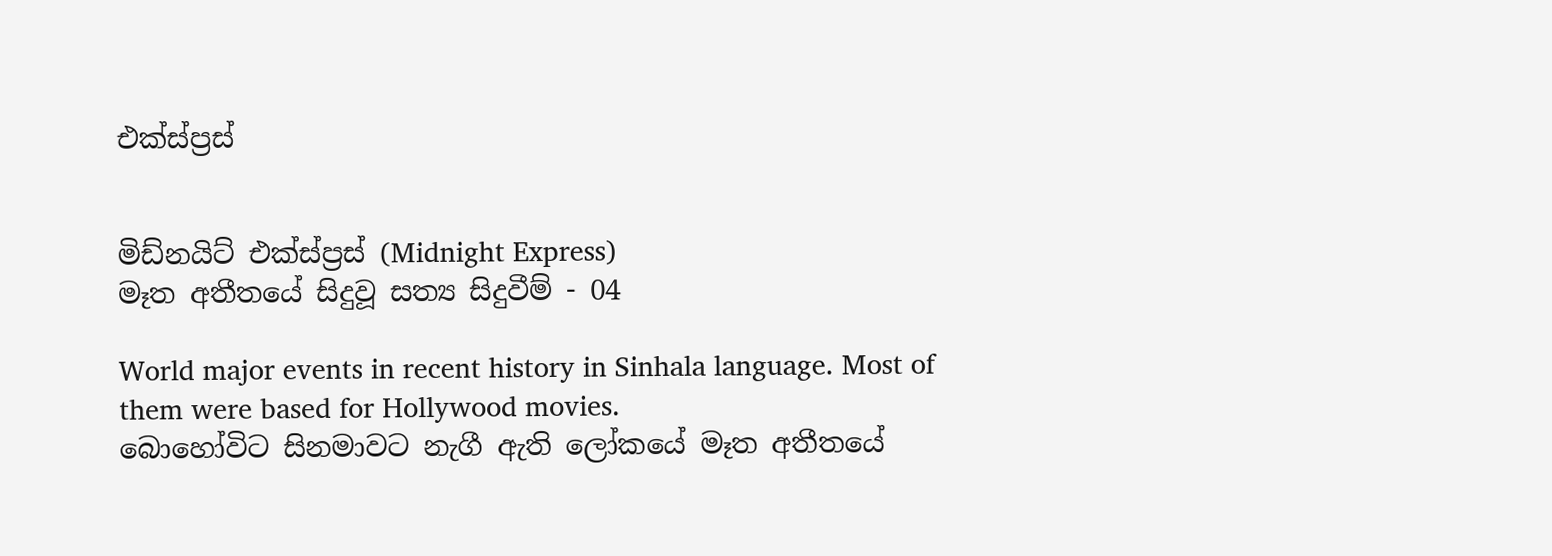එක්ස්ප්‍රස්


මිඩ්නයිට් එක්ස්ප්‍රස් (Midnight Express)
මෑත අතීතයේ සිදුවූ සත්‍ය සිදුවීම් - 04

World major events in recent history in Sinhala language. Most of them were based for Hollywood movies.
බොහෝවිට සිනමාවට නැගී ඇති ලෝකයේ මෑත අතීතයේ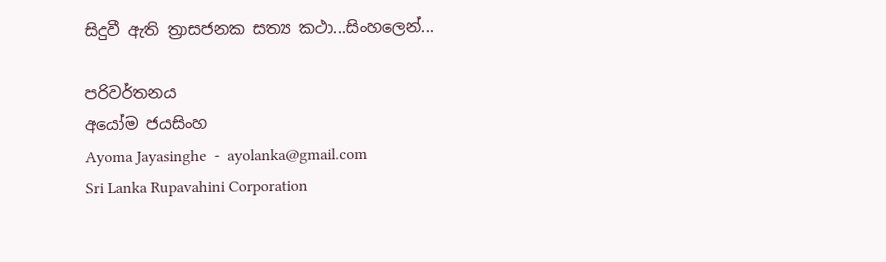සිදුවී ඇති ත්‍රාසජනක සත්‍ය කථා...සිංහලෙන්...

පරිවර්තනය
අයෝම ජයසිංහ
Ayoma Jayasinghe  -  ayolanka@gmail.com
Sri Lanka Rupavahini Corporation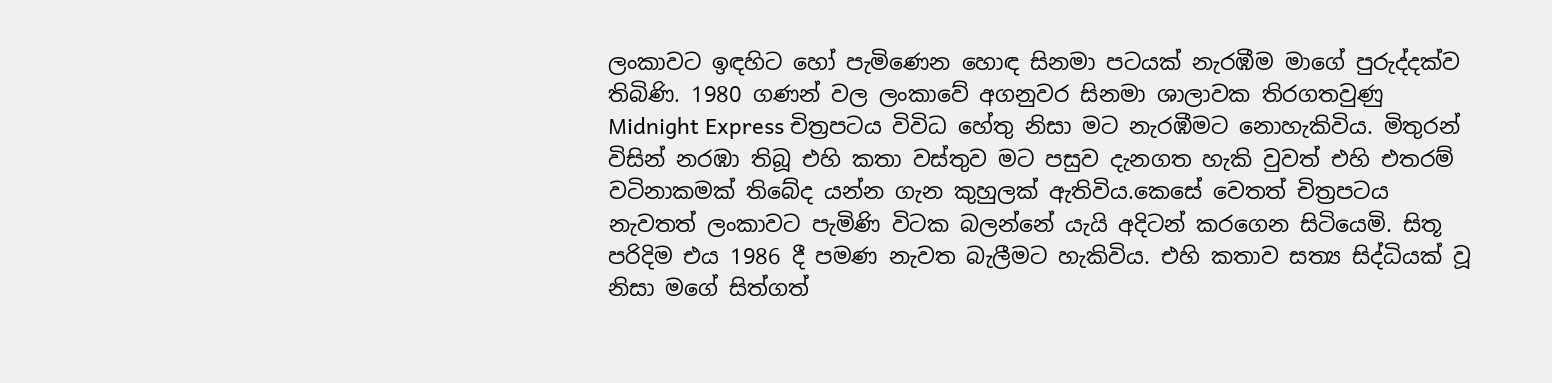ලංකාවට ඉඳහිට හෝ පැමිණෙන හොඳ සිනමා පටයක් නැරඹීම මාගේ පුරුද්දක්ව තිබිණි. 1980 ගණන් වල ලංකාවේ අගනුවර සිනමා ශාලාවක තිරගතවුණු Midnight Express චිත්‍රපටය විවිධ හේතු නිසා මට නැරඹීමට නොහැකිවිය. මිතුරන් විසින් නරඹා තිබූ එහි කතා වස්තුව මට පසුව දැනගත හැකි වුවත් එහි එතරම් වටිනාකමක් තිබේද යන්න ගැන කුහුලක් ඇතිවිය.කෙසේ වෙතත් චිත්‍රපටය නැවතත් ලංකාවට පැමිණි විටක බලන්නේ යැයි අදිටන් කරගෙන සිටියෙමි. සිතූ පරිදිම එය 1986 දී පමණ නැවත බැලීමට හැකිවිය. එහි කතාව සත්‍ය සිද්ධියක් වූ නිසා මගේ සිත්ගත්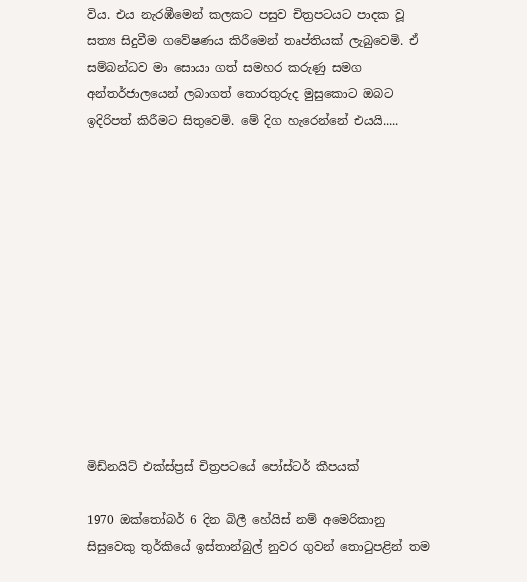විය. එය නැරඹීමෙන් කලකට පසුව චිත්‍රපටයට පාදක වූ සත්‍ය සිදුවීම ගවේෂණය කිරීමෙන් තෘප්තියක් ලැබුවෙමි. ඒ සම්බන්ධව මා සොයා ගත් සමහර කරුණු සමග අන්තර්ජාලයෙන් ලබාගත් තොරතුරුද මුසුකොට ඔබට ඉදිරිපත් කිරීමට සිතුවෙමි. මේ දිග හැරෙන්නේ එයයි.....












මිඩ්නයිට් එක්ස්ප්‍රස් චිත්‍රපටයේ පෝස්ටර් කීපයක්

1970 ඔක්තෝබර් 6 දින බිලී හේයිස් නම් අමෙරිකානු සිසුවෙකු තුර්කියේ ඉස්තාන්බුල් නුවර ගුවන් තොටුපළින් තම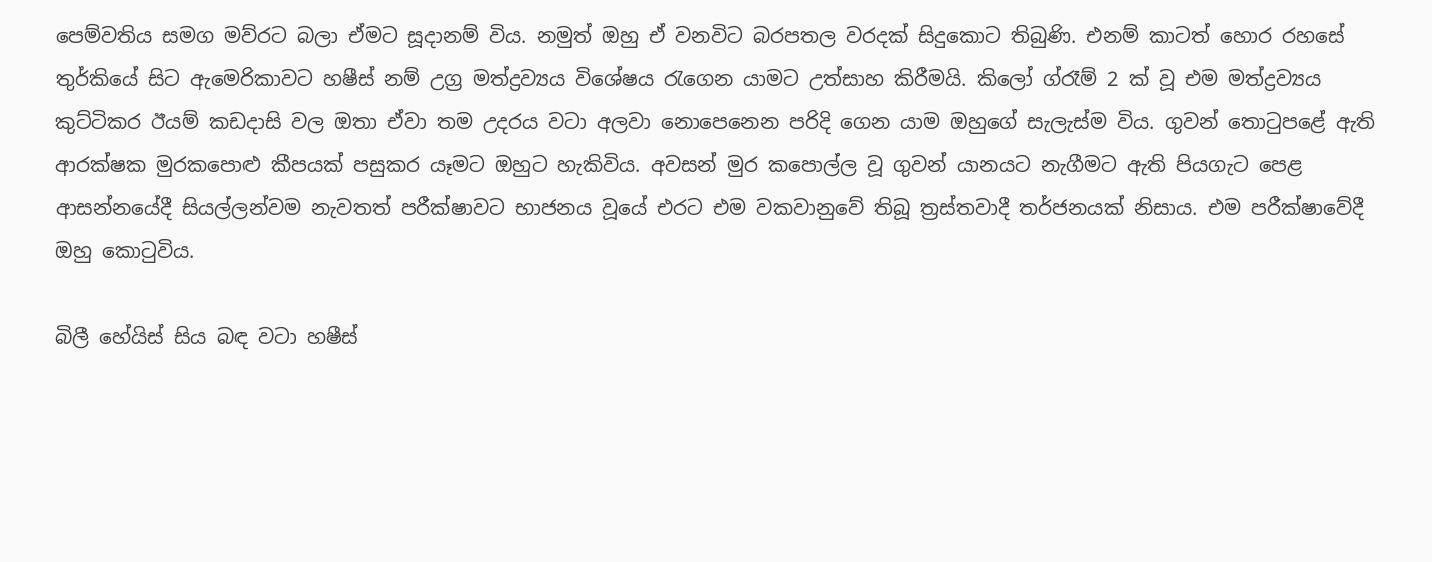පෙම්වතිය සමග මව්රට බලා ඒමට සූදානම් විය. නමුත් ඔහු ඒ වනවිට බරපතල වරදක් සිදුකොට තිබුණි. එනම් කාටත් හොර රහසේ තුර්කියේ සිට ඇමෙරිකාවට හෂීස් නම් උග්‍ර මත්ද්‍රව්‍යය විශේෂය රැගෙන යාමට උත්සාහ කිරීමයි. කිලෝ ග්රෑම් 2 ක් වූ එම මත්ද්‍රව්‍යය කුට්ටිකර ඊයම් කඩදාසි වල ඔතා ඒවා තම උදරය වටා අලවා නොපෙනෙන පරිදි ගෙන යාම ඔහුගේ සැලැස්ම විය. ගුවන් තොටුපළේ ඇති ආරක්ෂක මුරකපොළු කීපයක් පසුකර යෑමට ඔහුට හැකිවිය. අවසන් මුර කපොල්ල වූ ගුවන් යානයට නැගීමට ඇති පියගැට පෙළ ආසන්නයේදී සියල්ලන්වම නැවතත් පරීක්ෂාවට භාජනය වූයේ එරට එම වකවානුවේ තිබූ ත්‍රස්තවාදී තර්ජනයක් නිසාය. එම පරීක්ෂාවේදී ඔහු කොටුවිය.

බිලී හේයිස් සිය බඳ වටා හෂීස්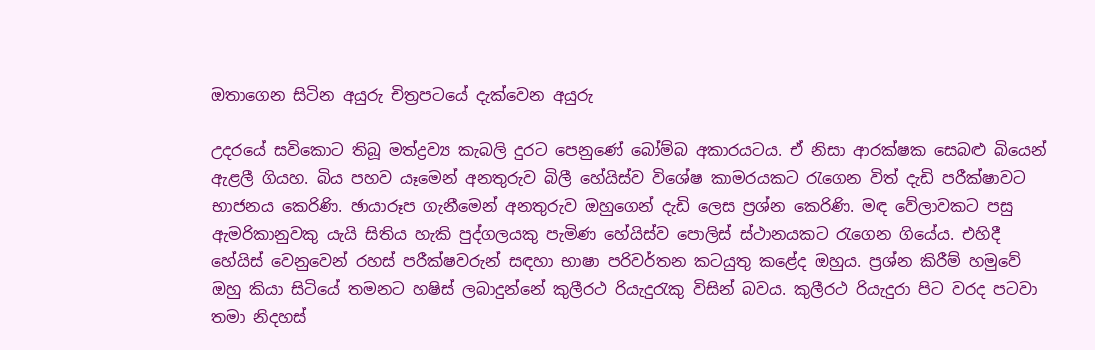ඔතාගෙන සිටින අයුරු චිත්‍රපටයේ දැක්වෙන අයුරු

උදරයේ සවිකොට තිබූ මත්ද්‍රව්‍ය කැබලි දුරට පෙනුණේ බෝම්බ අකාරයටය. ඒ නිසා ආරක්ෂක සෙබළු බියෙන් ඇළලී ගියහ. බිය පහව යෑමෙන් අනතුරුව බිලී හේයිස්ව විශේෂ කාමරයකට රැගෙන විත් දැඩි පරීක්ෂාවට භාජනය කෙරිණි. ඡායාරූප ගැනීමෙන් අනතුරුව ඔහුගෙන් දැඩි ලෙස ප්‍රශ්න කෙරිණි. මඳ වේලාවකට පසු ඇමරිකානුවකු යැයි සිතිය හැකි පුද්ගලයකු පැමිණ හේයිස්ව පොලිස් ස්ථානයකට රැගෙන ගියේය. එහිදී හේයිස් වෙනුවෙන් රහස් පරීක්ෂවරුන් සඳහා භාෂා පරිවර්තන කටයුතු කළේද ඔහුය. ප්‍රශ්න කිරීම් හමුවේ ඔහු කියා සිටියේ තමනට හෂිස් ලබාදුන්නේ කුලීරථ රියැදුරැකු විසින් බවය. කුලීරථ රියැදුරා පිට වරද පටවා තමා නිදහස්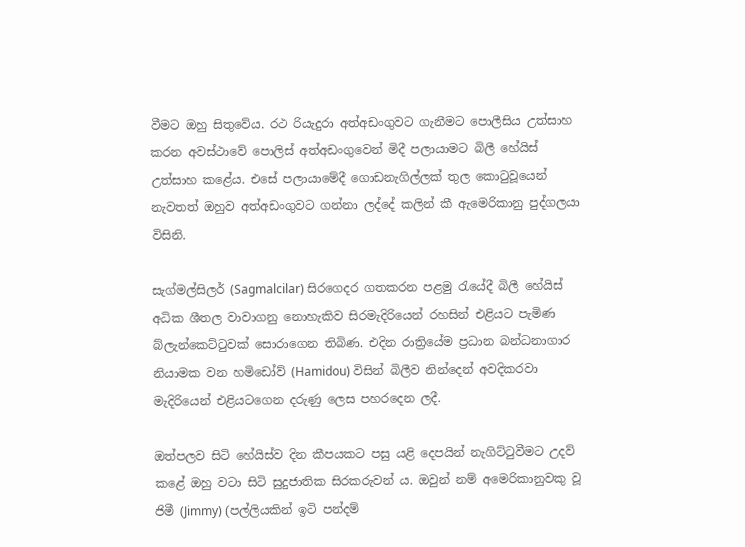වීමට ඔහු සිතුවේය. රථ රියැදුරා අත්අඩංගුවට ගැනීමට පොලීසිය උත්සාහ කරන අවස්ථාවේ පොලිස් අත්අඩංගුවෙන් මිදී පලායාමට බිලී හේයිස් උත්සාහ කළේය. එසේ පලායාමේදී ගොඩනැගිල්ලක් තුල කොටුවූයෙන් නැවතත් ඔහුව අත්අඩංගුවට ගන්නා ලද්දේ කලින් කී ඇමෙරිකානු පුද්ගලයා විසිනි.

සැග්මල්සිලර් (Sagmalcilar) සිරගෙදර ගතකරන පළමු රැයේදී බිලී හේයිස් අධික ශීතල වාවාගනු නොහැකිව සිරමැදිරියෙන් රහසින් එළියට පැමිණ බ්ලැන්කෙට්ටුවක් සොරාගෙන තිබිණ. එදින රාත්‍රියේම ප්‍රධාන බන්ධනාගාර නියාමක වන හමිඩෝව් (Hamidou) විසින් බිලීව නින්දෙන් අවදිකරවා මැදිරියෙන් එළියටගෙන දරුණු ලෙස පහරදෙන ලදී.

ඔත්පලව සිටි හේයිස්ව දින කීපයකට පසු යළි දෙපයින් නැගිට්ටුවීමට උදව් කළේ ඔහු වටා සිටි සුදුජාතික සිරකරුවන් ය. ඔවුන් නම් අමෙරිකානුවකු වූ ජිමී (Jimmy) (පල්ලියකින් ඉටි පන්දම්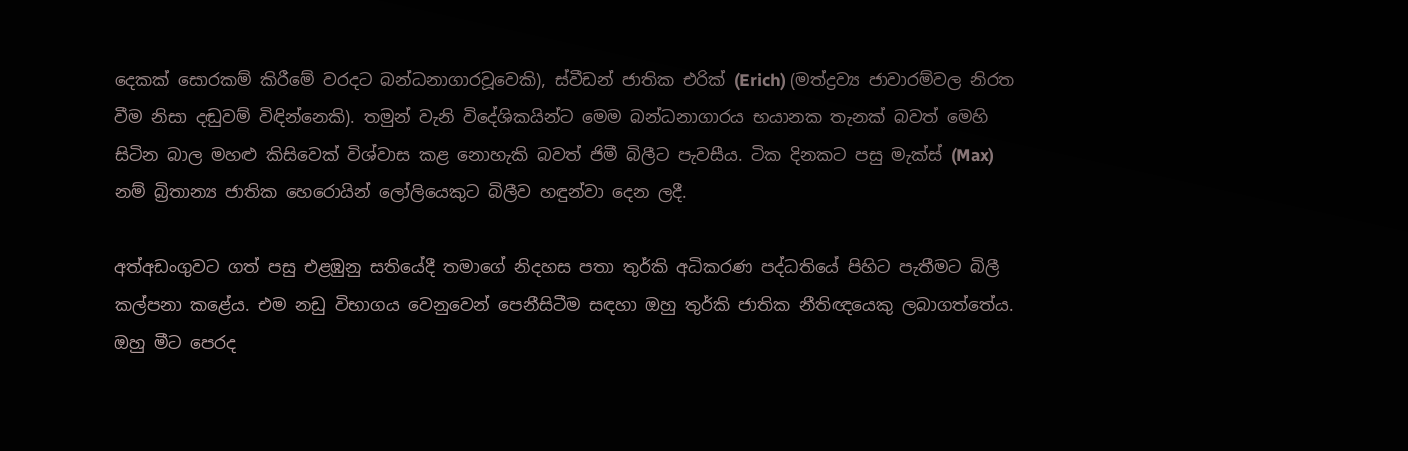දෙකක් සොරකම් කිරීමේ වරදට බන්ධනාගාරවූවෙකි), ස්වීඩන් ජාතික එරික් (Erich) (මත්ද්‍රව්‍ය ජාවාරම්වල නිරත වීම නිසා දඬුවම් විඳින්නෙකි). තමුන් වැනි විදේශිකයින්ට මෙම බන්ධනාගාරය භයානක තැනක් බවත් මෙහි සිටින බාල මහළු කිසිවෙක් විශ්වාස කළ නොහැකි බවත් ජිමී බිලීට පැවසීය. ටික දිනකට පසු මැක්ස් (Max) නම් බ්‍රිතාන්‍ය ජාතික හෙරොයින් ලෝලියෙකුට බිලීව හඳුන්වා දෙන ලදී.

අත්අඩංගුවට ගත් පසු එළඹුනු සතියේදී තමාගේ නිදහස පතා තුර්කි අධිකරණ පද්ධතියේ පිහිට පැතීමට බිලී කල්පනා කළේය. එම නඩු විභාගය වෙනුවෙන් පෙනීසිටීම සඳහා ඔහු තුර්කි ජාතික නීතිඥයෙකු ලබාගත්තේය. ඔහු මීට පෙරද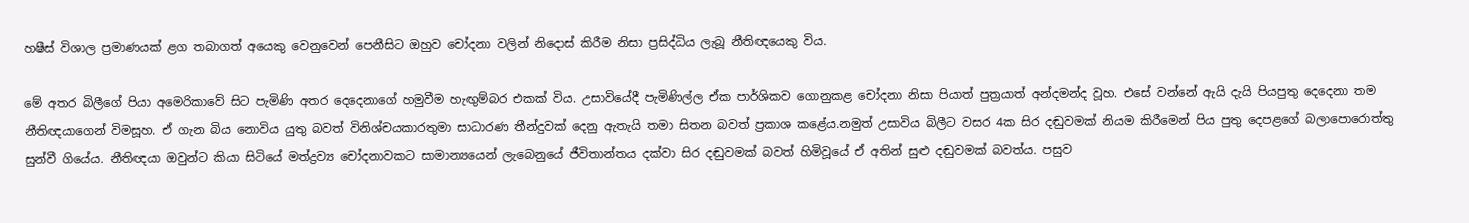හෂීස් විශාල ප්‍රමාණයක් ළග තබාගත් අයෙකු වෙනුවෙන් පෙනීසිට ඔහුව චෝදනා වලින් නිදොස් කිරීම නිසා ප්‍රසිද්ධිය ලැබූ නීතිඥයෙකු විය.

මේ අතර බිලීගේ පියා අමෙරිකාවේ සිට පැමිණි අතර දෙදෙනාගේ හමුවීම හැඟුම්බර එකක් විය. උසාවියේදී පැමිණිල්ල ඒක පාර්ශිකව ගොනුකළ චෝදනා නිසා පියාත් පුත්‍රයාත් අන්දමන්ද වූහ. එසේ වන්නේ ඇයි දැයි පියපුතු දෙදෙනා තම නීතිඥයාගෙන් විමසූහ. ඒ ගැන බිය නොවිය යුතු බවත් විනිශ්චයකාරතුමා සාධාරණ තීන්දුවක් දෙනු ඇතැයි තමා සිතන බවත් ප්‍රකාශ කළේය.නමුත් උසාවිය බිලීට වසර 4ක සිර දඬුවමක් නියම කිරීමෙන් පිය පුතු දෙපළගේ බලාපොරොත්තු සුන්වී ගියේය. නීතිඥයා ඔවුන්ට කියා සිටියේ මත්ද්‍රව්‍ය චෝදනාවකට සාමාන්‍යයෙන් ලැබෙනුයේ ජීවිතාන්තය දක්වා සිර දඬුවමක් බවත් හිමිවූයේ ඒ අතින් සුළු දඬුවමක් බවත්ය. පසුව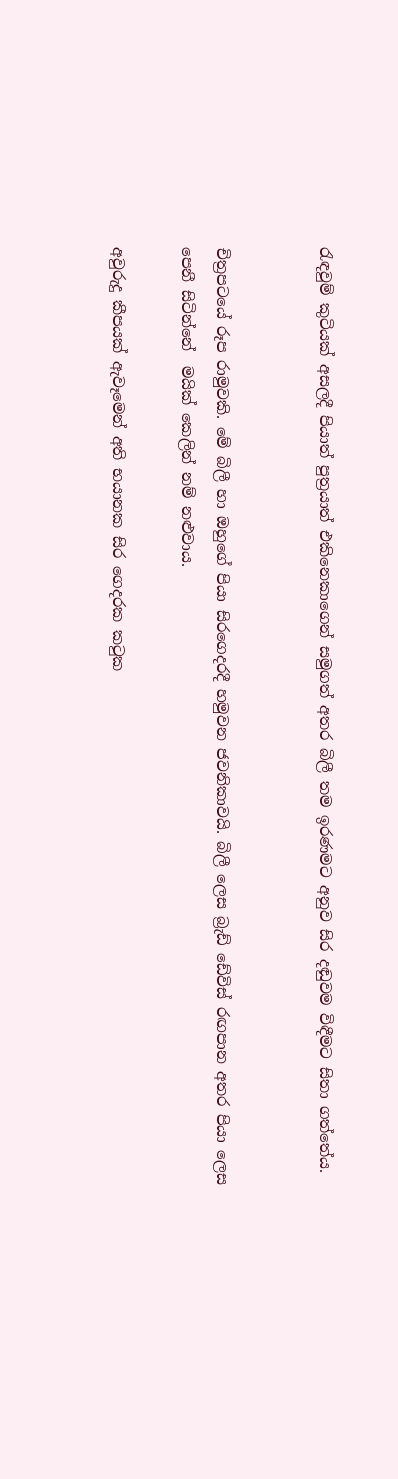රැඳවුම් කුටියක් අසලදී පියාත් පුත්‍රයාත් එකිනෙකාගෙන් සමුගත් අතර බිලී තම ඉරණමට අනුව සිර දඬුවම විඳීමට සිතා ගත්තේය.


චිත්‍රපටයේ රූප රාමුවකි. මේ බිලී හා ඔහුගේ පියා සිරගෙදරදී හමුවන ජවනිකාවයි. බිලී ලෙස බ්‍රැඩ් ඩේවිස් රඟපාන අතර පියා ලෙස පෙනී සිටින්නේ  මයික් කෙලින් නම් නළුවාය.

අවුරුදු කීපයක් ඇවෑමෙන් අති භයානක සිර ගෙදරක කටුක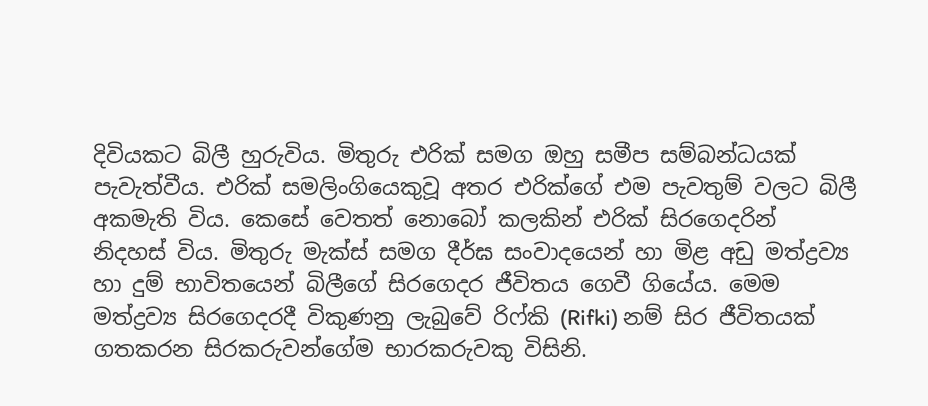දිවියකට බිලී හුරුවිය. මිතුරු එරික් සමග ඔහු සමීප සම්බන්ධයක් පැවැත්වීය. එරික් සමලිංගියෙකුවූ අතර එරික්ගේ එම පැවතුම් වලට බිලී අකමැති විය. කෙසේ වෙතත් නොබෝ කලකින් එරික් සිරගෙදරින් නිදහස් විය. මිතුරු මැක්ස් සමග දීර්ඝ සංවාදයෙන් හා මිළ අඩු මත්ද්‍රව්‍ය හා දුම් භාවිතයෙන් බිලීගේ සිරගෙදර ජීවිතය ගෙවී ගියේය. මෙම මත්ද්‍රව්‍ය සිරගෙදරදී විකුණනු ලැබුවේ රිෆ්කි (Rifki) නම් සිර ජීවිතයක් ගතකරන සිරකරුවන්ගේම භාරකරුවකු විසිනි.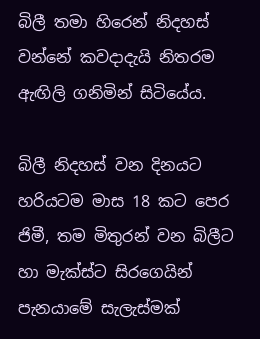බිලී තමා හිරෙන් නිදහස් වන්නේ කවදාදැයි නිතරම ඇඟිලි ගනිමින් සිටියේය.

බිලී නිදහස් වන දිනයට හරියටම මාස 18 කට පෙර ජිමී, තම මිතුරන් වන බිලීට හා මැක්ස්ට සිරගෙයින් පැනයාමේ සැලැස්මක්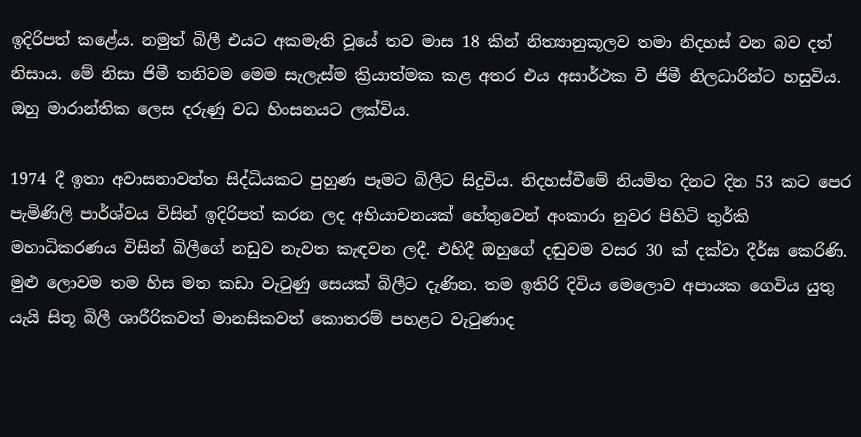ඉදිරිපත් කළේය. නමුත් බිලී එයට අකමැති වූයේ තව මාස 18 කින් නිත්‍යානුකූලව තමා නිදහස් වන බව දත් නිසාය. මේ නිසා ජිමී තනිවම මෙම සැලැස්ම ක්‍රියාත්මක කළ අතර එය අසාර්ථක වී ජිමී නිලධාරින්ට හසුවිය. ඔහු මාරාන්තික ලෙස දරුණු වධ හිංසනයට ලක්විය.

1974 දී ඉතා අවාසනාවන්ත සිද්ධියකට පුහුණ පෑමට බිලීට සිදුවිය. නිදහස්වීමේ නියමිත දිනට දින 53 කට පෙර පැමිණිලි පාර්ශ්වය විසින් ඉදිරිපත් කරන ලද අභියාචනයක් හේතුවෙන් අංකාරා නුවර පිහිටි තුර්කි මහාධිකරණය විසින් බිලීගේ නඩුව නැවත කැඳවන ලදී. එහිදී ඔහුගේ දඬුවම වසර 30 ක් දක්වා දීර්ඝ කෙරිණි. මුළු ලොවම තම හිස මත කඩා වැටුණු සෙයක් බිලීට දැණින. තම ඉතිරි දිවිය මෙලොව අපායක ගෙවිය යුතු යැයි සිතූ බිලී ශාරීරිකවත් මානසිකවත් කොතරම් පහළට වැටුණාද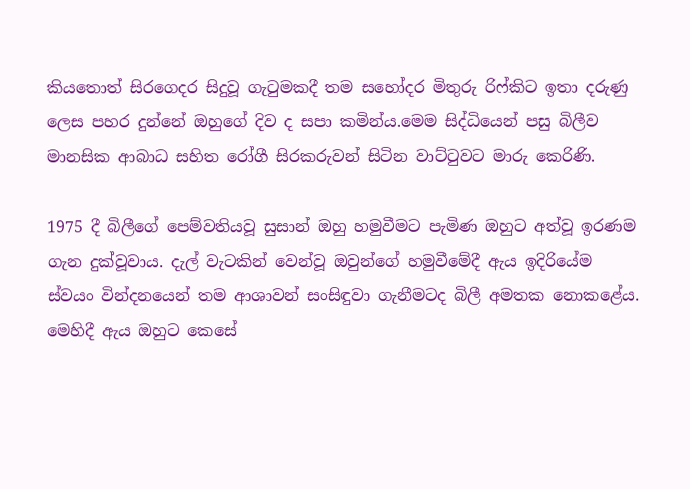කියතොත් සිරගෙදර සිදුවූ ගැටුමකදී තම සහෝදර මිතුරු රිෆ්කිට ඉතා දරුණු ලෙස පහර දුන්නේ ඔහුගේ දිව ද සපා කමින්ය.මෙම සිද්ධියෙන් පසු බිලීව මානසික ආබාධ සහිත රෝගී සිරකරුවන් සිටින වාට්ටුවට මාරු කෙරිණි.

1975 දී බිලීගේ පෙම්වතියවූ සුසාන් ඔහු හමුවීමට පැමිණ ඔහුට අත්වූ ඉරණම ගැන දුක්වූවාය. දැල් වැටකින් වෙන්වූ ඔවුන්ගේ හමුවීමේදී ඇය ඉදිරියේම ස්වයං වින්දනයෙන් තම ආශාවන් සංසිඳුවා ගැනීමටද බිලී අමතක නොකළේය. මෙහිදී ඇය ඔහුට කෙසේ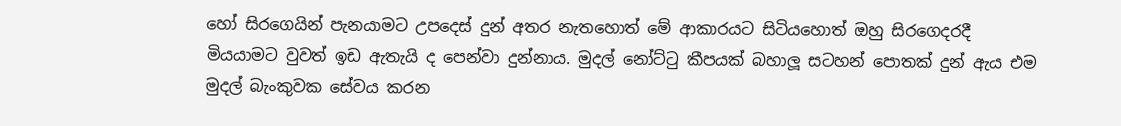හෝ සිරගෙයින් පැනයාමට උපදෙස් දුන් අතර නැතහොත් මේ ආකාරයට සිටියහොත් ඔහු සිරගෙදරදී මියයාමට වුවත් ඉඩ ඇතැයි ද පෙන්වා දුන්නාය. මුදල් නෝට්ටු කීපයක් බහාලූ සටහන් පොතක් දුන් ඇය එම මුදල් බැංකුවක සේවය කරන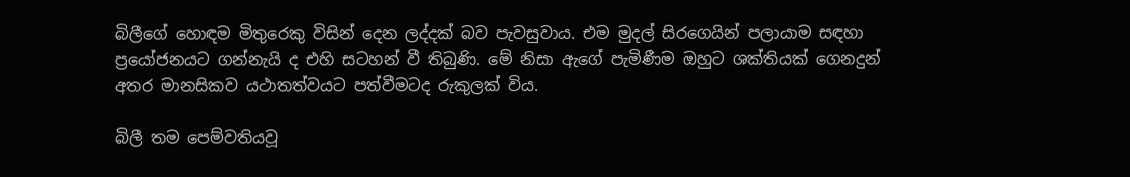බිලීගේ හොඳම මිතුරෙකු විසින් දෙන ලද්දක් බව පැවසුවාය. එම මුදල් සිරගෙයින් පලායාම සඳහා ප්‍රයෝජනයට ගන්නැයි ද එහි සටහන් වී තිබුණි. මේ නිසා ඇගේ පැමිණීම ඔහුට ශක්තියක් ගෙනදුන් අතර මානසිකව යථාතත්වයට පත්වීමටද රුකුලක් විය.

බිලී තම පෙම්වතියවූ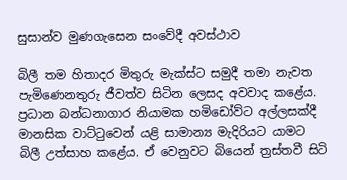සුසාන්ව මුණගැසෙන සංවේදී අවස්ථාව

බිලී තම හිතාදර මිතුරු මැක්ස්ට සමුදී තමා නැවත පැමිණෙනතුරු ජීවත්ව සිටින ලෙසද අවවාද කළේය. ප්‍රධාන බන්ධනාගාර නියාමක හමිඩෝව්ට අල්ලසක්දී මානසික වාට්ටුවෙන් යළි සාමාන්‍ය මැදිරියට යාමට බිලී උත්සාහ කළේය. ඒ වෙනුවට බියෙන් ත්‍රස්තවී සිටි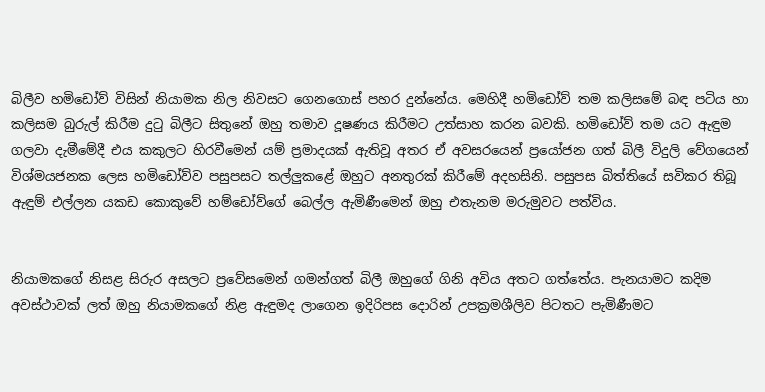බිලීව හමිඩෝව් විසින් නියාමක නිල නිවසට ගෙනගොස් පහර දුන්නේය. මෙහිදී හමිඩෝව් තම කලිසමේ බඳ පටිය හා කලිසම බුරුල් කිරීම දුටු බිලීට සිතුනේ ඔහු තමාව දූෂණය කිරීමට උත්සාහ කරන බවකි. හමිඩෝව් තම යට ඇඳුම ගලවා දැමීමේදී එය කකුලට හිරවීමෙන් යම් ප්‍රමාදයක් ඇතිවූ අතර ඒ අවසරයෙන් ප්‍රයෝජන ගත් බිලී විදුලි වේගයෙන් විශ්මයජනක ලෙස හමිඩෝව්ව පසුපසට තල්ලුකළේ ඔහුට අනතුරක් කිරීමේ අදහසිනි. පසුපස බිත්තියේ සවිකර තිබූ ඇඳුම් එල්ලන යකඩ කොකුවේ හම්ඩෝව්ගේ බෙල්ල ඇමිණීමෙන් ඔහු එතැනම මරුමුවට පත්විය.


නියාමකගේ නිසළ සිරුර අසලට ප්‍රවේසමෙන් ගමන්ගත් බිලී ඔහුගේ ගිනි අවිය අතට ගත්තේය. පැනයාමට කදිම අවස්ථාවක් ලත් ඔහු නියාමකගේ නිළ ඇඳුමද ලාගෙන ඉදිරිපස දොරින් උපක්‍රමශීලිව පිටතට පැමිණීමට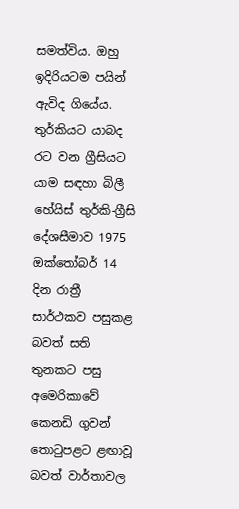සමත්විය. ඔහු ඉදිරියටම පයින් ඇවිද ගියේය. තුර්කියට යාබද රට වන ග්‍රීසියට යාම සඳහා බිලී හේයිස් තුර්කි-ග්‍රීසි දේශසීමාව 1975 ඔක්තෝබර් 14 දින රාත්‍රී සාර්ථකව පසුකළ බවත් සති තුනකට පසු අමෙරිකාවේ කෙනඩි ගුවන් තොටුපළට ළඟාවූ බවත් වාර්තාවල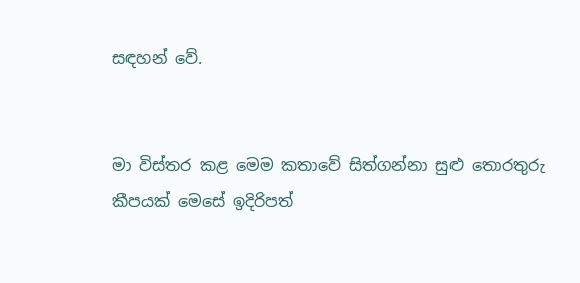සඳහන් වේ.


මා විස්තර කළ මෙම කතාවේ සිත්ගන්නා සුළු තොරතුරු කීපයක් මෙසේ ඉදිරිපත්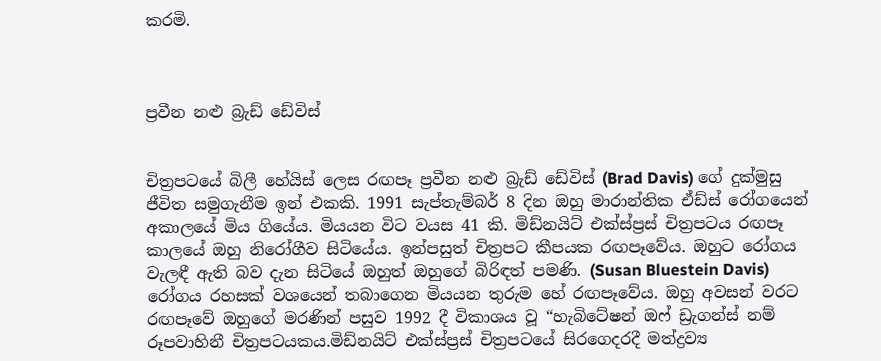කරමි.



ප්‍රවීන නළු බ්‍රැඩ් ඩේවිස්


චිත්‍රපටයේ බිලී හේයිස් ලෙස රඟපෑ ප්‍රවීන නළු බ්‍රැඩ් ඩේවිස් (Brad Davis) ගේ දුක්මුසු ජීවිත සමුගැනීම ඉන් එකකි. 1991 සැප්තැම්බර් 8 දින ඔහු මාරාන්තික ඒඩ්ස් රෝගයෙන් අකාලයේ මිය ගියේය. මියයන විට වයස 41 කි. මිඩ්නයිට් එක්ස්ප්‍රස් චිත්‍රපටය රඟපෑ කාලයේ ඔහු නිරෝගීව සිටියේය. ඉන්පසුත් චිත්‍රපට කීපයක රඟපෑවේය. ඔහුට රෝගය වැලඳී ඇති බව දැන සිටියේ ඔහුත් ඔහුගේ බිරිඳත් පමණි. (Susan Bluestein Davis) රෝගය රහසක් වශයෙන් තබාගෙන මියයන තුරුම හේ රඟපෑවේය. ඔහු අවසන් වරට රඟපෑවේ ඔහුගේ මරණින් පසුව 1992 දී විකාශය වූ “හැබිටේෂන් ඔෆ් ඩ්‍රැගන්ස් නම් රූපවාහිනී චිත්‍රපටයකය.මිඩ්නයිට් එක්ස්ප්‍රස් චිත්‍රපටයේ සිරගෙදරදී මත්ද්‍රව්‍ය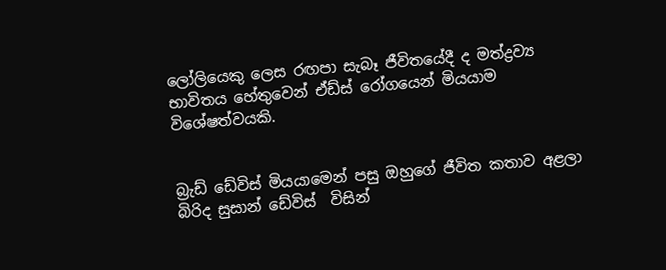ලෝලියෙකු ලෙස රඟපා සැබෑ ජීවිතයේදී ද මත්ද්‍රව්‍ය භාවිතය හේතුවෙන් ඒඩ්ස් රෝගයෙන් මියයාම විශේෂත්වයකි.


බ්‍රැඩ් ඩේවිස් මියයාමෙන් පසු ඔහුගේ ජීවිත කතාව අළලා බිරිද සුසාන් ඩේවිස්  විසින්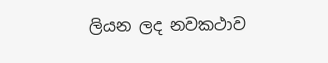ලියන ලද නවකථාව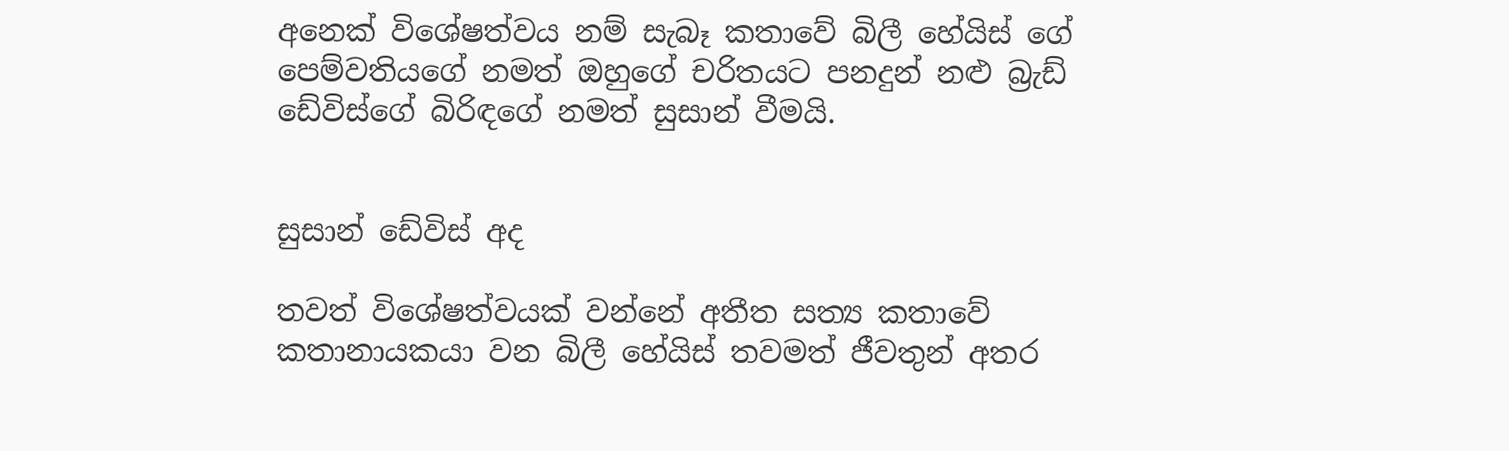අනෙක් විශේෂත්වය නම් සැබෑ කතාවේ බිලී හේයිස් ගේ පෙම්වතියගේ නමත් ඔහුගේ චරිතයට පනදුන් නළු බ්‍රැඩ් ඩේවිස්ගේ බිරිඳගේ නමත් සුසාන් වීමයි.


සුසාන් ඩේවිස් අද

තවත් විශේෂත්වයක් වන්නේ අතීත සත්‍ය කතාවේ කතානායකයා වන බිලී හේයිස් තවමත් ජීවතුන් අතර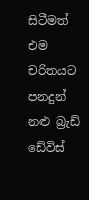සිටීමත් එම චරිතයට පනදුන් නළු බ්‍රැඩ් ඩේවිස්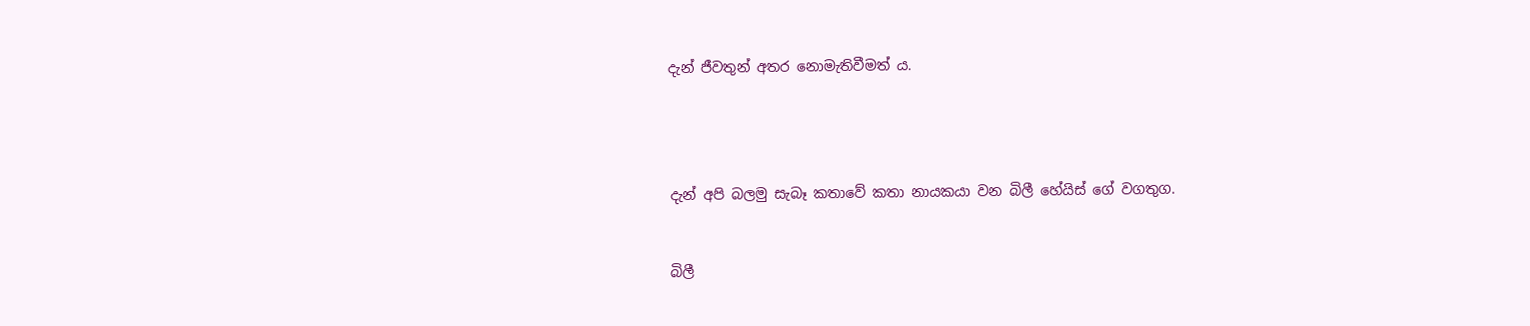දැන් ජීවතුන් අතර නොමැතිවීමත් ය.




දැන් අපි බලමු සැබෑ කතාවේ කතා නායකයා වන බිලී හේයිස් ගේ වගතුග.


බිලී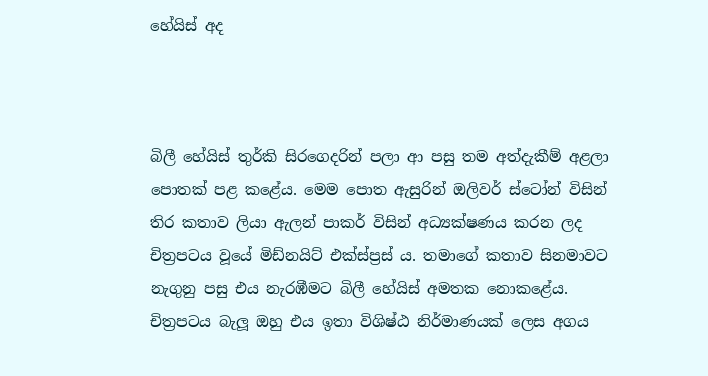හේයිස් අද



බිලී හේයිස් තුර්කි සිරගෙදරින් පලා ආ පසු තම අත්දැකීම් අළලා පොතක් පළ කළේය. මෙම පොත ඇසුරින් ඔලිවර් ස්ටෝන් විසින් තිර කතාව ලියා ඇලන් පාකර් විසින් අධ්‍යක්ෂණය කරන ලද චිත්‍රපටය වූයේ මිඩ්නයිට් එක්ස්ප්‍රස් ය. තමාගේ කතාව සිනමාවට නැගුනු පසු එය නැරඹීමට බිලී හේයිස් අමතක නොකළේය. චිත්‍රපටය බැලූ ඔහු එය ඉතා විශිෂ්ඨ නිර්මාණයක් ලෙස අගය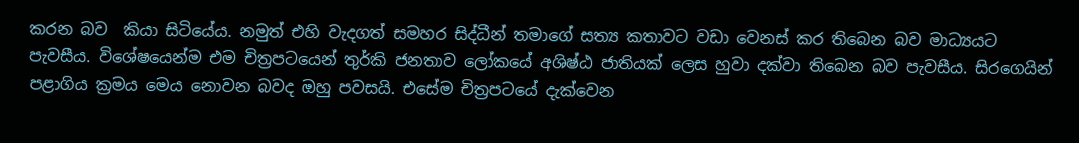කරන බව  කියා සිටියේය. නමුත් එහි වැදගත් සමහර සිද්ධීන් තමාගේ සත්‍ය කතාවට වඩා වෙනස් කර තිබෙන බව මාධ්‍යයට පැවසීය. විශේෂයෙන්ම එම චිත්‍රපටයෙන් තුර්කි ජනතාව ලෝකයේ අශිෂ්ඨ ජාතියක් ලෙස හුවා දක්වා තිබෙන බව පැවසීය. සිරගෙයින් පළාගිය ක්‍රමය මෙය නොවන බවද ඔහු පවසයි. එසේම චිත්‍රපටයේ දැක්වෙන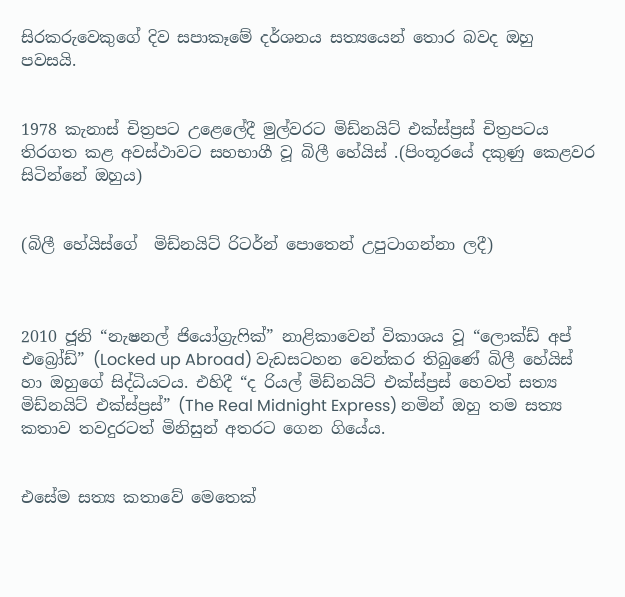සිරකරුවෙකුගේ දිව සපාකෑමේ දර්ශනය සත්‍යයෙන් තොර බවද ඔහු පවසයි.


1978 කැනාස් චිත්‍රපට උළෙලේදී මුල්වරට මිඩ්නයිට් එක්ස්ප්‍රස් චිත්‍රපටය තිරගත කළ අවස්ථාවට සහභාගී වූ බිලී හේයිස් .(පිංතූරයේ දකුණු කෙළවර සිටින්නේ ඔහුය)


(බිලී හේයිස්ගේ  මිඩ්නයිට් රිටර්න් පොතෙන් උපුටාගන්නා ලදී)



2010 ජූනි “නැෂනල් ජියෝග්‍රැෆික්” නාළිකාවෙන් විකාශය වූ “ලොක්ඩ් අප් එබ්‍රෝඩ්” (Locked up Abroad) වැඩසටහන වෙන්කර තිබුණේ බිලී හේයිස් හා ඔහුගේ සිද්ධියටය. එහිදී “ද රියල් මිඩ්නයිට් එක්ස්ප්‍රස් හෙවත් සත්‍ය මිඩ්නයිට් එක්ස්ප්‍රස්” (The Real Midnight Express) නමින් ඔහු තම සත්‍ය කතාව තවදුරටත් මිනිසුන් අතරට ගෙන ගියේය.


එසේම සත්‍ය කතාවේ මෙතෙක්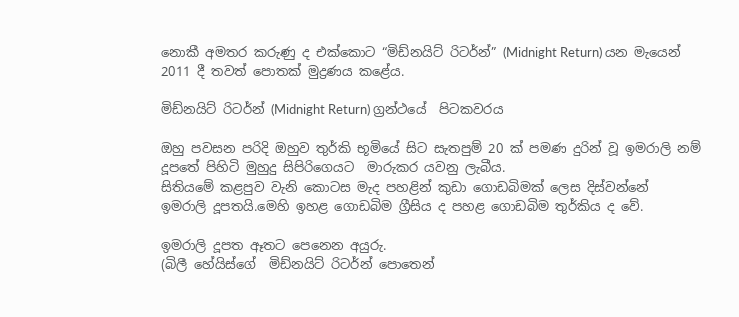නොකී අමතර කරුණු ද එක්කොට “මිඩ්නයිට් රිටර්න්” (Midnight Return) යන මැයෙන් 2011 දී තවත් පොතක් මුද්‍රණය කළේය.

මිඩ්නයිට් රිටර්න් (Midnight Return) ග්‍රන්ථයේ  පිටකවරය

ඔහු පවසන පරිදි ඔහුව තුර්කි භූමියේ සිට සැතපුම් 20 ක් පමණ දුරින් වූ ඉමරාලි නම් දූපතේ පිහිටි මුහුදු සිපිරිගෙයට  මාරුකර යවනු ලැබීය.
සිතියමේ කළපුව වැනි කොටස මැද පහළින් කුඩා ගොඩබිමක් ලෙස දිස්වන්නේ  ඉමරාලි දූපතයි.මෙහි ඉහළ ගොඩබිම ග්‍රීසිය ද පහළ ගොඩබිම තුර්කිය ද වේ.

ඉමරාලි දූපත ඈතට පෙනෙන අයුරු.
(බිලී හේයිස්ගේ  මිඩ්නයිට් රිටර්න් පොතෙන්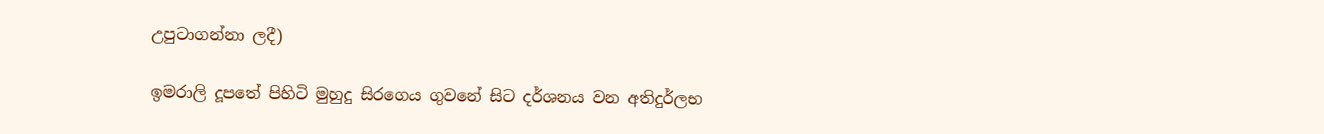උපුටාගන්නා ලදී)

ඉමරාලි දූපතේ පිහිටි මුහුදු සිරගෙය ගුවනේ සිට දර්ශනය වන අතිදුර්ලභ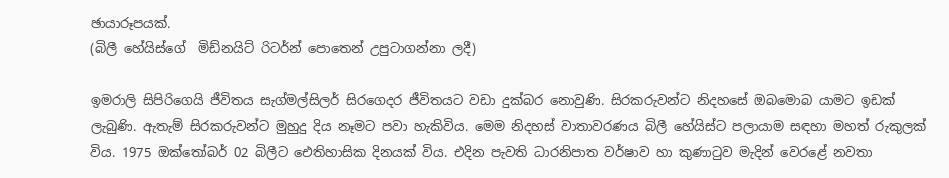ඡායාරූපයක්.
(බිලී හේයිස්ගේ  මිඩ්නයිට් රිටර්න් පොතෙන් උපුටාගන්නා ලදී)

ඉමරාලි සිපිරිගෙයි ජීවිතය සැග්මල්සිලර් සිරගෙදර ජීවිතයට වඩා දුක්බර නොවුණි. සිරකරුවන්ට නිදහසේ ඔබමොබ යාමට ඉඩක් ලැබුණි. ඇතැම් සිරකරුවන්ට මුහුදු දිය නෑමට පවා හැකිවිය. මෙම නිදහස් වාතාවරණය බිලී හේයිස්ට පලායාම සඳහා මහත් රුකුලක් විය. 1975 ඔක්තෝබර් 02 බිලීට ඓතිහාසික දිනයක් විය. එදින පැවති ධාරනිපාත වර්ෂාව හා කුණාටුව මැදින් වෙරළේ නවතා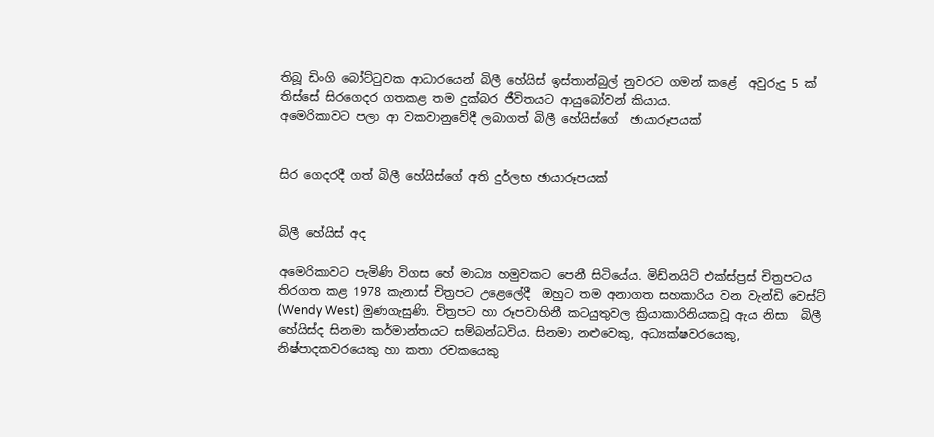තිබූ ඩිංගි බෝට්ටුවක ආධාරයෙන් බිලී හේයිස් ඉස්තාන්බුල් නුවරට ගමන් කළේ  අවුරුදු 5 ක් තිස්සේ සිරගෙදර ගතකළ තම දුක්බර ජීවිතයට ආයුබෝවන් කියාය.
අමෙරිකාවට පලා ආ වකවානුවේදී ලබාගත් බිලී හේයිස්ගේ  ඡායාරූපයක්


සිර ගෙදරදී ගත් බිලී හේයිස්ගේ අති දුර්ලභ ඡායාරූපයක්


බිලී හේයිස් අද

අමෙරිකාවට පැමිණි විගස හේ මාධ්‍ය හමුවකට පෙනී සිටියේය. මිඩ්නයිට් එක්ස්ප්‍රස් චිත්‍රපටය තිරගත කළ 1978 කැනාස් චිත්‍රපට උළෙලේදී  ඔහුට තම අනාගත සහකාරිය වන වැන්ඩි වෙස්ට් (Wendy West) මුණගැසුණි. චිත්‍රපට හා රූපවාහිනී කටයුතුවල ක්‍රියාකාරිනියකවූ ඇය නිසා  බිලී හේයිස්ද සිනමා කර්මාන්තයට සම්බන්ධවිය. සිනමා නළුවෙකු, අධ්‍යක්ෂවරයෙකු, නිෂ්පාදකවරයෙකු හා කතා රචකයෙකු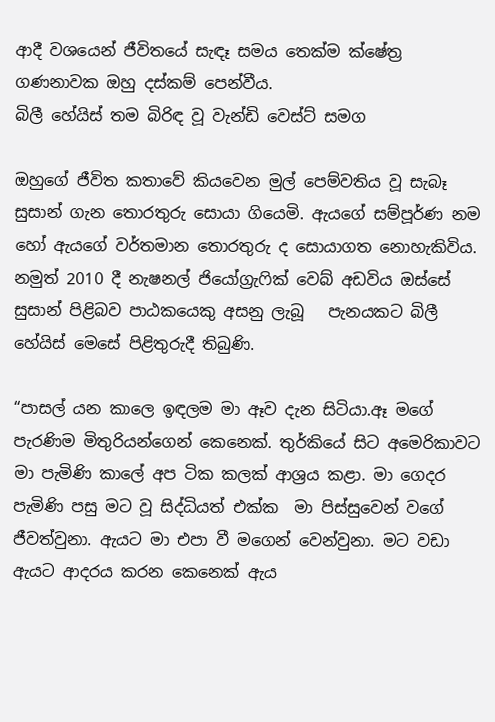ආදී වශයෙන් ජීවිතයේ සැඳෑ සමය තෙක්ම ක්ෂේත්‍ර ගණනාවක ඔහු දස්කම් පෙන්වීය.
බිලී හේයිස් තම බිරිඳ වූ වැන්ඩි වෙස්ට් සමග

ඔහුගේ ජීවිත කතාවේ කියවෙන මුල් පෙම්වතිය වූ සැබෑ සුසාන් ගැන තොරතුරු සොයා ගියෙමි. ඇයගේ සම්පූර්ණ නම හෝ ඇයගේ වර්තමාන තොරතුරු ද සොයාගත නොහැකිවිය. නමුත් 2010 දී නැෂනල් ජියෝග්‍රැෆික් වෙබ් අඩවිය ඔස්සේ සුසාන් පිළිබව පාඨකයෙකු අසනු ලැබූ   පැනයකට බිලී හේයිස් මෙසේ පිළිතුරුදී තිබුණි.

“පාසල් යන කාලෙ ඉඳලම මා ඈව දැන සිටියා.ඈ මගේ පැරණිම මිතුරියන්ගෙන් කෙනෙක්. තුර්කියේ සිට අමෙරිකාවට මා පැමිණි කාලේ අප ටික කලක් ආශ්‍රය කළා. මා ගෙදර පැමිණි පසු මට වූ සිද්ධියත් එක්ක  මා පිස්සුවෙන් වගේ ජීවත්වුනා. ඇයට මා එපා වී මගෙන් වෙන්වුනා. මට වඩා ඇයට ආදරය කරන කෙනෙක් ඇය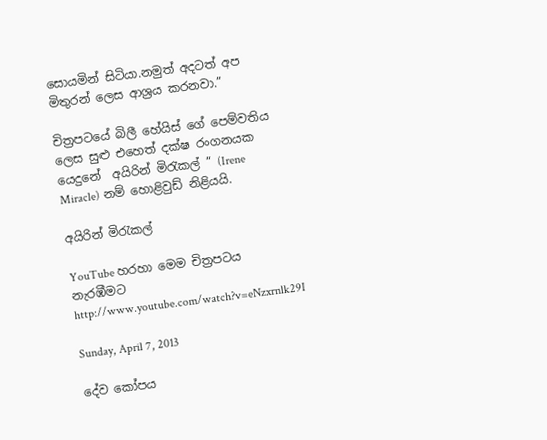සොයමින් සිටියා.නමුත් අදටත් අප මිතුරන් ලෙස ආශ්‍රය කරනවා.”

චිත්‍රපටයේ බිලී හේයිස් ගේ පෙම්වතිය ලෙස සුළු එහෙත් දක්ෂ රංගනයක යෙදුනේ  අයිරින් මිරැකල් ” (Irene Miracle) නම් හොළිවුඩ් නිළියයි.

අයිරින් මිරැකල්

YouTube හරහා මෙම චිත්‍රපටය නැරඹීමට
http://www.youtube.com/watch?v=eNzxrnlk29I

Sunday, April 7, 2013

දේව කෝපය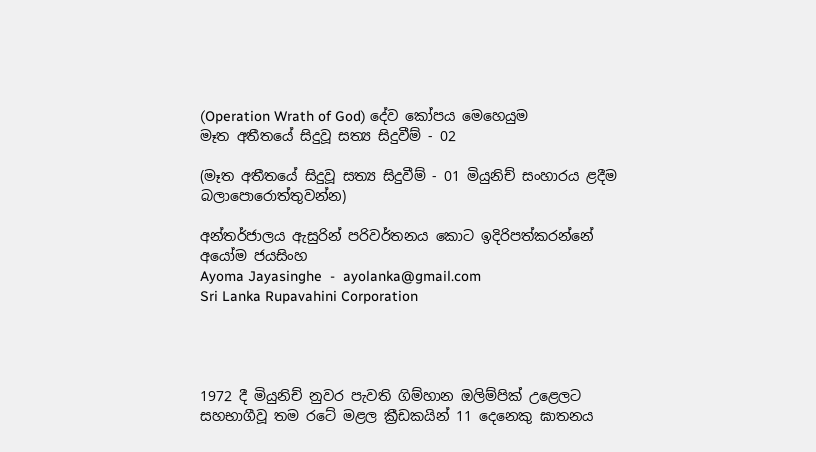(Operation Wrath of God) දේව කෝපය මෙහෙයුම
මෑත අතීතයේ සිදුවූ සත්‍ය සිදුවීම් - 02

(මෑත අතීතයේ සිදුවූ සත්‍ය සිදුවීම් - 01 මියුනිච් සංහාරය ළදීම බලාපොරොත්තුවන්න)

අන්තර්ජාලය ඇසුරින් පරිවර්තනය කොට ඉදිරිපත්කරන්නේ
අයෝම ජයසිංහ
Ayoma Jayasinghe  -  ayolanka@gmail.com
Sri Lanka Rupavahini Corporation




1972 දී මියුනිච් නුවර පැවති ගිම්හාන ඔලිම්පික් උළෙලට සහභාගීවූ තම රටේ මළල ක්‍රීඩකයින් 11 දෙනෙකු ඝාතනය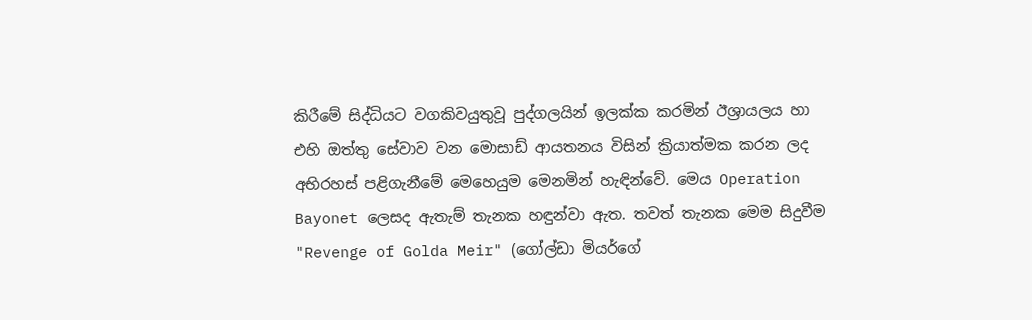කිරීමේ සිද්ධියට වගකිවයුතුවූ පුද්ගලයින් ඉලක්ක කරමින් ඊශ්‍රායලය හා එහි ඔත්තු සේවාව වන මොසාඩ් ආයතනය විසින් ක්‍රියාත්මක කරන ලද අභිරහස් පළිගැනීමේ මෙහෙයුම මෙනමින් හැ‍ඳින්වේ. මෙය Operation Bayonet ලෙසද ඇතැම් තැනක හඳුන්වා ඇත. තවත් තැනක මෙම සිදුවීම "Revenge of Golda Meir" (ගෝල්ඩා මියර්ගේ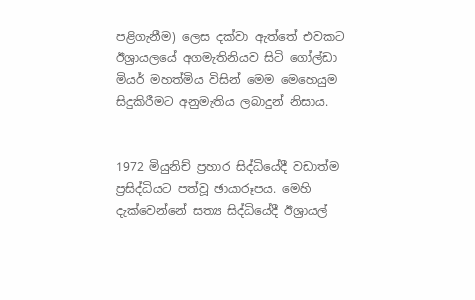පළිගැනීම) ලෙස දක්වා ඇත්තේ එවකට ඊශ්‍රායලයේ අගමැතිනියව සිටි ගෝල්ඩා මියර් මහත්මිය විසින් මෙම මෙහෙයුම සිදුකිරීමට අනුමැතිය ලබාදුන් නිසාය.


1972 මියුනිච් ප්‍රහාර සිද්ධියේදී වඩාත්ම ප්‍රසිද්ධියට පත්වූ ඡායාරූපය. මෙහි දැක්වෙන්නේ සත්‍ය සිද්ධියේදී ඊශ්‍රායල්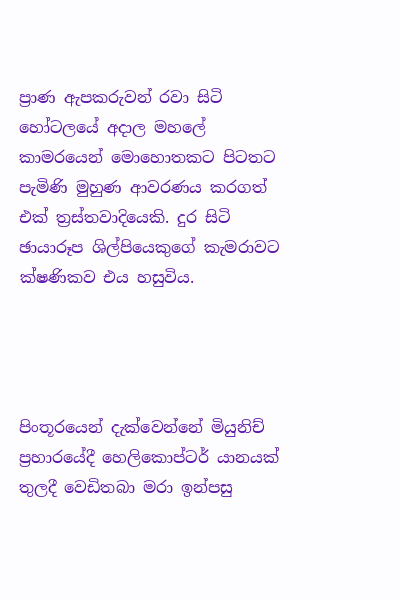ප්‍රාණ ඇපකරුවන් රවා සිටි හෝටලයේ අදාල මහලේ කාමරයෙන් මොහොතකට පිටතට පැමිණි මුහුණ ආවරණය කරගත් එක් ත්‍රස්තවාදියෙකි. දුර සිටි ඡායාරූප ශිල්පියෙකුගේ කැමරාවට ක්ෂණිකව එය හසුවිය.




පිංතූරයෙන් දැක්වෙන්නේ මියුනිච් ප්‍රහාරයේදී හෙලිකොප්ටර් යානයක් තුලදී වෙඩිතබා මරා ඉන්පසු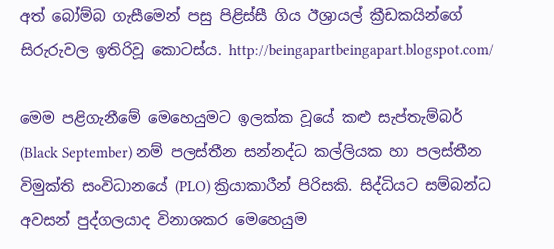අත් බෝම්බ ගැසීමෙන් පසු පිළිස්සී ගිය ඊශ්‍රායල් ක්‍රීඩකයින්ගේ සිරුරුවල ඉතිරිවූ කොටස්ය. http://beingapartbeingapart.blogspot.com/

මෙම පළිගැනීමේ මෙහෙයුමට ඉලක්ක වූයේ කළු සැප්තැම්බර් (Black September) නම් පලස්තීන සන්නද්ධ කල්ලියක හා පලස්තීන විමුක්ති සංවිධානයේ (PLO) ක්‍රියාකාරීන් පිරිසකි. සිද්ධියට සම්බන්ධ අවසන් පුද්ගලයාද විනාශකර මෙහෙයුම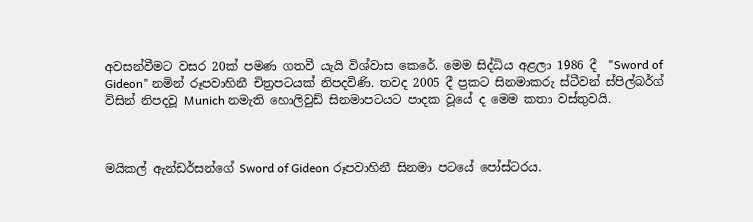අවසන්වීමට වසර 20ක් පමණ ගතවී යැයි විශ්වාස කෙරේ. මෙම සිද්ධිය අළලා 1986 දී  "Sword of Gideon" නමින් රූපවාහිනී චිත්‍රපටයක් නිපදවිණි. තවද 2005 දී ප්‍රකට සිනමාකරු ස්ටීවන් ස්පිල්බර්ග් විසින් නිපදවූ Munich නමැති හොලිවුඩ් සිනමාපටයට පාදක වූයේ ද මෙම කතා වස්තුවයි.



මයිකල් ඇන්ඩර්සන්ගේ Sword of Gideon රූපවාහිනී සිනමා පටයේ පෝස්ටරය.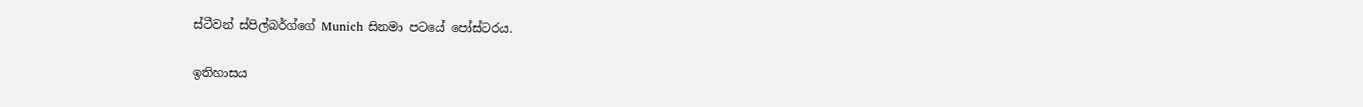ස්ටීවන් ස්පිල්බර්ග්ගේ Munich සිනමා පටයේ පෝස්ටරය.

ඉතිහාසය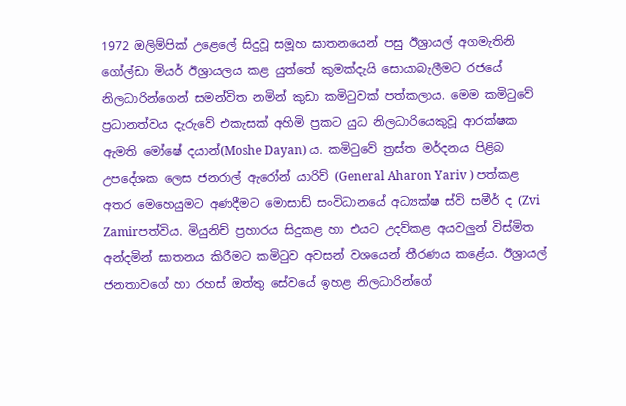1972 ඔලිම්පික් උළෙලේ සිදුවූ සමූහ ඝාතනයෙන් පසු ඊශ්‍රායල් අගමැතිනි ගෝල්ඩා මියර් ඊශ්‍රායලය කළ යුත්තේ කුමක්දැයි සොයාබැලීමට රජයේ නිලධාරින්ගෙන් සමන්විත නමින් කුඩා කමිටුවක් පත්කලාය. මෙම කමිටුවේ ප්‍රධානත්වය දැරුවේ එකැසක් අහිමි ප්‍රකට යුධ නිලධාරියෙකුවූ ආරක්ෂක ඇමති මෝෂේ දයාන්(Moshe Dayan) ය. කමිටුවේ ත්‍රස්ත මර්දනය පිළිබ උපදේශක ලෙස ජනරාල් ඇරෝන් යාරිව් (General Aharon Yariv ) පත්කළ අතර මෙහෙයුමට අණදීමට මොසාඩ් සංවිධානයේ අධ්‍යක්ෂ ස්වි සමීර් ද (Zvi Zamirපත්විය. මියුනිච් ප්‍රහාරය සිදුකළ හා එයට උදව්කළ අයවලුන් විස්මිත අන්දමින් ඝාතනය කිරීමට කමිටුව අවසන් වශයෙන් තීරණය කළේය. ඊශ්‍රායල් ජනතාවගේ හා රහස් ඔත්තු සේවයේ ඉහළ නිලධාරින්ගේ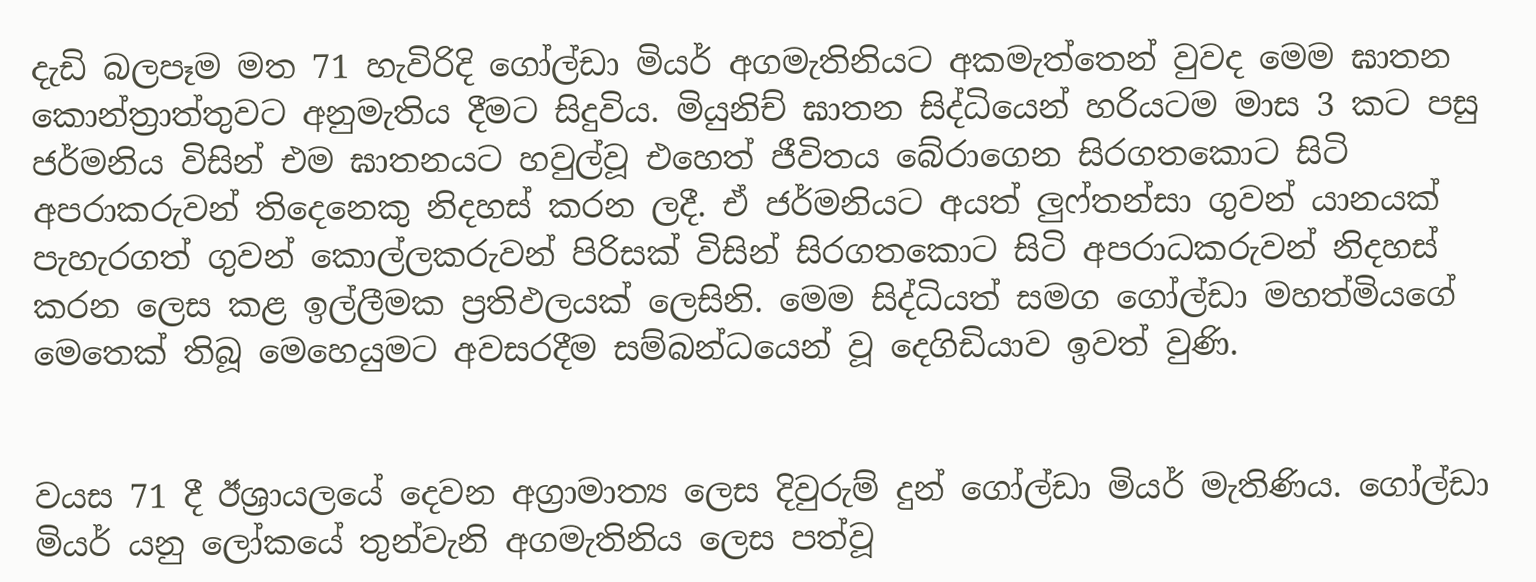දැඩි බලපෑම මත 71 හැවිරිදි ගෝල්ඩා මියර් අගමැතිනියට අකමැත්තෙන් වුවද මෙම ඝාතන කොන්ත්‍රාත්තුවට අනුමැතිය දීමට සිදුවිය. මියුනිච් ඝාතන සිද්ධියෙන් හරියටම මාස 3 කට පසු ජර්මනිය විසින් එම ඝාතනයට හවුල්වූ එහෙත් ජීවිතය බේරාගෙන සිරගතකොට සිටි අපරාකරුවන් තිදෙනෙකු නිදහස් කරන ලදී. ඒ ජර්මනියට අයත් ලුෆ්තන්සා ගුවන් යානයක් පැහැරගත් ගුවන් කොල්ලකරුවන් පිරිසක් විසින් සිරගතකොට සිටි අපරාධකරුවන් නිදහස් කරන ලෙස කළ ඉල්ලීමක ප්‍රතිඵලයක් ලෙසිනි. මෙම සිද්ධියත් සමග ගෝල්ඩා මහත්මියගේ මෙතෙක් තිබූ මෙහෙයුමට අවසරදීම සම්බන්ධයෙන් වූ දෙගිඩියාව ඉවත් වුණි.


වයස 71 දී ඊශ්‍රායලයේ දෙවන අග්‍රාමාත්‍ය ලෙස දිවුරුම් දුන් ගෝල්ඩා මියර් මැතිණිය. ගෝල්ඩා මියර් යනු ලෝකයේ තුන්වැනි අගමැතිනිය ලෙස පත්වූ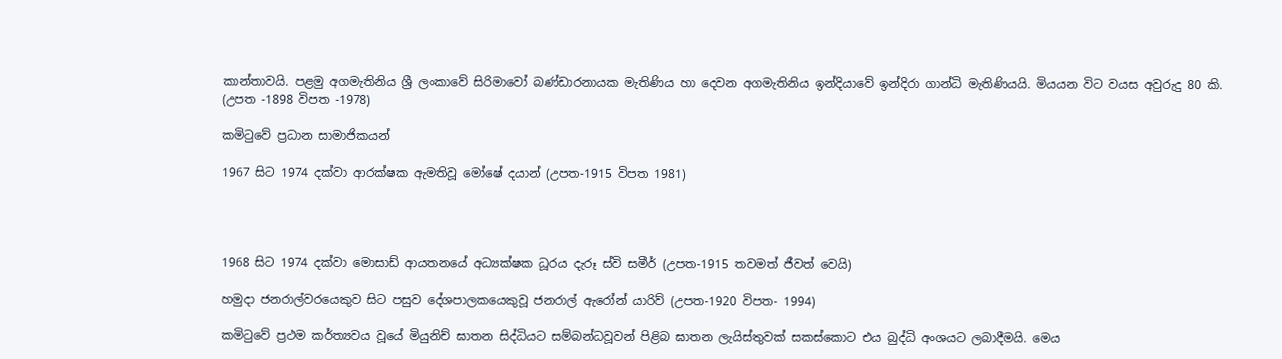කාන්තාවයි. පළමු අගමැතිනිය ශ්‍රී ලංකාවේ සිරිමාවෝ බණ්ඩාරනායක මැතිණිය හා දෙවන අගමැතිනිය ඉන්දියාවේ ඉන්දිරා ගාන්ධි මැතිණියයි. මියයන විට වයස අවුරුදු 80 කි. (උපත -1898 විපත -1978)

කමිටුවේ ප්‍රධාන සාමාජිකයන්

1967 සිට 1974 දක්වා ආරක්ෂක ඇමතිවූ මෝෂේ දයාන් (උපත-1915 විපත 1981)




1968 සිට 1974 දක්වා මොසාඩ් ආයතනයේ අධ්‍යක්ෂක ධූරය දැරූ ස්වි සමීර් (උපත-1915 තවමත් ජීවත් වෙයි)

හමුදා ජනරාල්වරයෙකුව සිට පසුව දේශපාලකයෙකුවූ ජනරාල් ඇරෝන් යාරිව් (උපත-1920 විපත- 1994)

කමිටුවේ ප්‍රථම කර්ත්‍යවය වූයේ මියුනිච් ඝාතන සිද්ධියට සම්බන්ධවූවන් පිළිබ ඝාතන ලැයිස්තුවක් සකස්කොට එය බුද්ධි අංශයට ලබාදීමයි. මෙය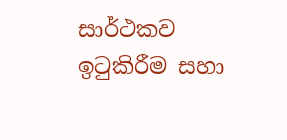සාර්ථකව ඉටුකිරීම සහා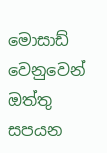මොසාඩ් වෙනුවෙන් ඔත්තු සපයන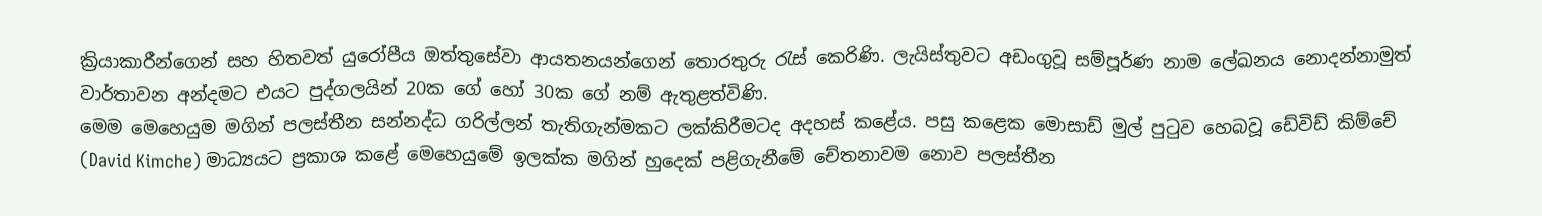ක්‍රියාකාරීන්ගෙන් සහ හිතවත් යුරෝපීය ඔත්තුසේවා ආයතනයන්ගෙන් තොරතුරු රැස් කෙරිණි. ලැයිස්තුවට අඩංගුවූ සම්පූර්ණ නාම ලේඛනය නොදන්නාමුත් වාර්තාවන අන්දමට එයට පුද්ගලයින් 20ක ගේ හෝ 30ක ගේ නම් ඇතුළත්විණි.
මෙම මෙහෙයුම මගින් පලස්තීන සන්නද්ධ ගරිල්ලන් තැතිගැන්මකට ලක්කිරීමටද අදහස් කළේය. පසු කළෙක මොසාඩ් මුල් පුටුව හෙබවූ ඩේවිඩ් කිම්චේ (David Kimche) මාධ්‍යයට ප්‍රකාශ කළේ මෙහෙයුමේ ඉලක්ක මගින් හුදෙක් පළිගැනීමේ චේතනාවම නොව පලස්තීන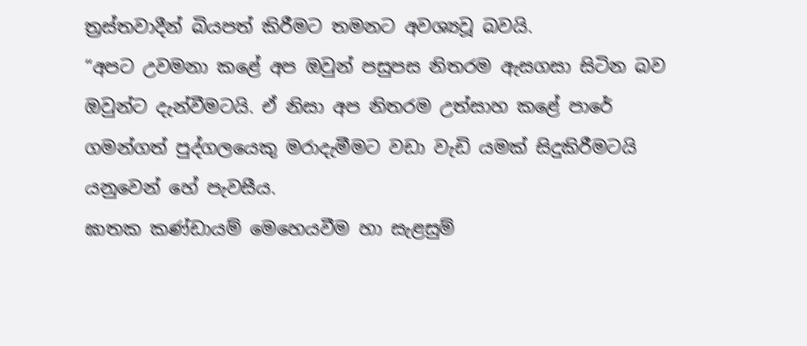ත්‍රස්තවාදීන් බියපත් කිරීමට තමනට අවශ්‍යවූ බවයි.
“අපට උවමනා කළේ අප ඔවුන් පසුපස නිතරම ඇසගසා සිටින බව ඔවුන්ට දැන්වීමටයි. ඒ නිසා අප නිතරම උත්සාහ කළේ පාරේ ගමන්ගත් පුද්ගලයෙකු මරාදැමීමට වඩා වැඩි යමක් සිදුකිරීමටයි යනුවෙන් හේ පැවසීය.
ඝාතක කණ්ඩායම් මෙහෙයවීම හා සැළසුම්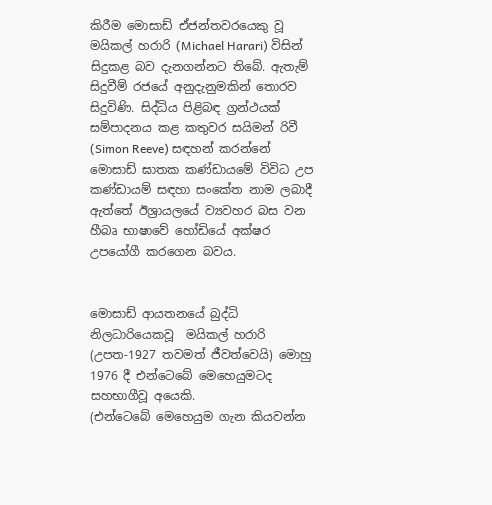කිරීම මොසාඩ් ඒජන්තවරයෙකු වූ මයිකල් හරාරි (Michael Harari) විසින් සිදුකළ බව දැනගන්නට තිබේ. ඇතැම් සිදුවීම් රජයේ අනුදැනුමකින් තොරව සිදුවිණි. සිද්ධිය පිළිබඳ ග්‍රන්ථයක් සම්පාදනය කළ කතුවර සයිමන් රිවී (Simon Reeve) සඳහන් කරන්නේ මොසාඩ් ඝාතක කණ්ඩායමේ විවිධ උප කණ්ඩායම් සඳහා සංකේත නාම ලබාදී ඇත්තේ ඊශ්‍රායලයේ ව්‍යවහර බස වන හීබෘ භාෂාවේ හෝඩියේ අක්ෂර උපයෝගී කරගෙන බවය.


මොසාඩ් ආයතනයේ බුද්ධි නිලධාරියෙකවූ  මයිකල් හරාරි (උපත-1927 තවමත් ජීවත්වෙයි) මොහු 1976 දී එන්ටෙබේ මෙහෙයුමටද සහභාගීවූ අයෙකි.
(එන්ටෙබේ මෙහෙයුම ගැන කියවන්න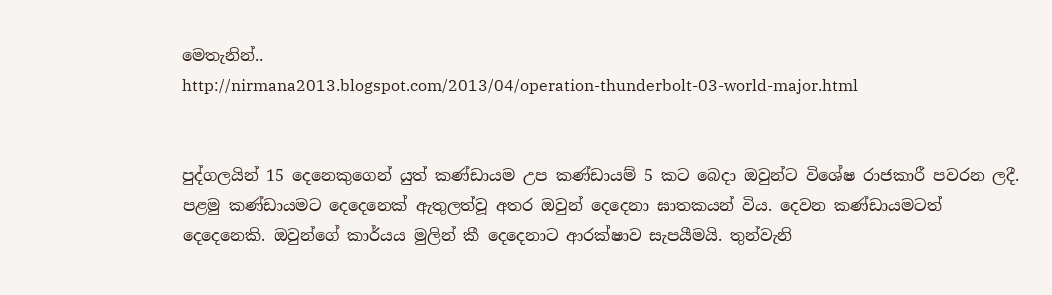මෙතැනින්..
http://nirmana2013.blogspot.com/2013/04/operation-thunderbolt-03-world-major.html


පුද්ගලයින් 15 දෙනෙකුගෙන් යුත් කණ්ඩායම උප කණ්ඩායම් 5 කට බෙදා ඔවුන්ට විශේෂ රාජකාරී පවරන ලදී. පළමු කණ්ඩායමට දෙදෙනෙක් ඇතුලත්වූ අතර ඔවුන් දෙදෙනා ඝාතකයන් විය. දෙවන කණ්ඩායමටත් දෙදෙනෙකි. ඔවුන්ගේ කාර්යය මුලින් කී දෙදෙනාට ආරක්ෂාව සැපයීමයි. තුන්වැනි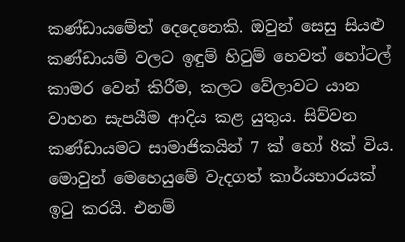කණ්ඩායමේත් දෙදෙනෙකි. ඔවුන් සෙසු සියළු කණ්ඩායම් වලට ඉඳුම් හිටුම් හෙවත් හෝටල් කාමර වෙන් කිරීම, කලට වේලාවට යාන වාහන සැපයීම ආදිය කළ යුතුය. සිව්වන කණ්ඩායමට සාමාජිකයින් 7 ක් හෝ 8ක් විය. මොවුන් මෙහෙයුමේ වැදගත් කාර්යභාරයක් ඉටු කරයි. එනම්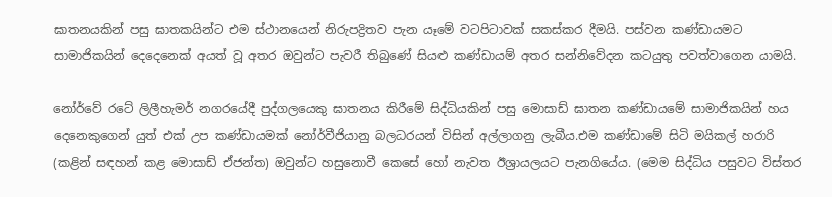ඝාතනයකින් පසු ඝාතකයින්ට එම ස්ථානයෙන් නිරුපද්‍රිතව පැන යෑමේ වටපිටාවක් සකස්කර දීමයි. පස්වන කණ්ඩායමට සාමාජිකයින් දෙදෙනෙක් අයත් වූ අතර ඔවුන්ට පැවරී තිබුණේ සියළු කණ්ඩායම් අතර සන්නිවේදන කටයුතු පවත්වාගෙන යාමයි.

නෝර්වේ රටේ ලිලීහැමර් නගරයේදී පුද්ගලයෙකු ඝාතනය කිරීමේ සිද්ධියකින් පසු මොසාඩ් ඝාතන කණ්ඩායමේ සාමාජිකයින් හය දෙනෙකුගෙන් යුත් එක් උප කණ්ඩායමක් නෝර්වීජියානු බලධරයන් විසින් අල්ලාගනු ලැබීය.එම කණ්ඩාමේ සිටි මයිකල් හරාරි (කළින් සඳහන් කළ මොසාඩ් ඒජන්ත) ඔවුන්ට හසුනොවී කෙසේ හෝ නැවත ඊශ්‍රායලයට පැනගියේය. (මෙම සිද්ධිය පසුවට විස්තර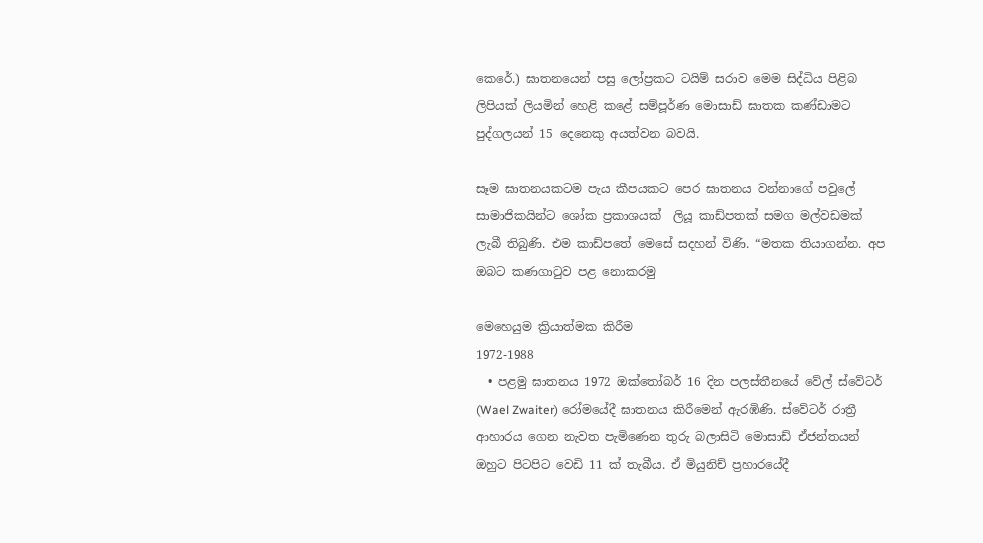කෙරේ.) ඝාතනයෙන් පසු ලෝප්‍රකට ටයිම් සරාව මෙම සිද්ධිය පිළිබ ලිපියක් ලියමින් හෙළි කළේ සම්පූර්ණ මොසාඩ් ඝාතක කණ්ඩාමට පුද්ගලයන් 15 දෙනෙකු අයත්වන බවයි.

සෑම ඝාතනයකටම පැය කීපයකට පෙර ඝාතනය වන්නාගේ පවුලේ සාමාජිකයින්ට ශෝක ප්‍රකාශයක්  ලියූ කාඩ්පතක් සමග මල්වඩමක් ලැබී තිබුණි. එම කාඩ්පතේ මෙසේ සදහන් විණි. “මතක තියාගන්න. අප ඔබට කණගාටුව පළ නොකරමු

මෙහෙයුම ක්‍රියාත්මක කිරීම
1972-1988
  • පළමු ඝාතනය 1972 ඔක්තෝබර් 16 දින පලස්තීනයේ වේල් ස්වේටර් (Wael Zwaiter) රෝමයේදී ඝාතනය කිරීමෙන් ඇරඹිණි. ස්වේටර් රාත්‍රී ආහාරය ගෙන නැවත පැමිණෙන තුරු බලාසිටි මොසාඩ් ඒජන්තයන් ඔහුට පිටපිට වෙඩි 11 ක් තැබීය. ඒ මියුනිච් ප්‍රහාරයේදී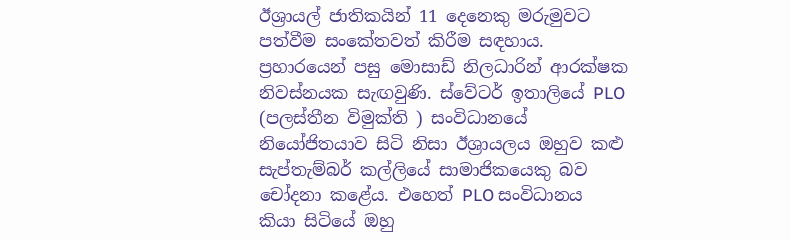ඊශ්‍රායල් ජාතිකයින් 11 දෙනෙකු මරුමුවට පත්වීම සංකේතවත් කිරීම සඳහාය. ප්‍රහාරයෙන් පසු මොසාඩ් නිලධාරින් ආරක්ෂක නිවස්නයක සැඟවුණි. ස්වේටර් ඉතාලියේ PLO (පලස්තීන විමුක්ති ) සංවිධානයේ නියෝජිතයාව සිටි නිසා ඊශ්‍රායලය ඔහුව කළු සැප්තැම්බර් කල්ලියේ සාමාජිකයෙකු බව චෝදනා කළේය. එහෙත් PLO සංවිධානය කියා සිටියේ ඔහු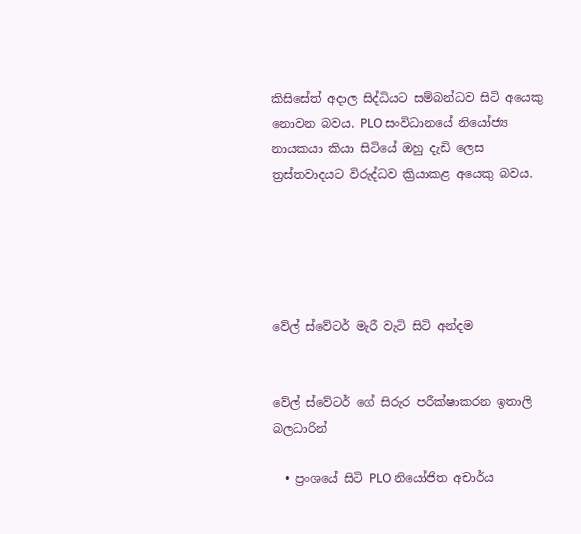කිසිසේත් අදාල සිද්ධියට සම්බන්ධව සිටි අයෙකු නොවන බවය. PLO සංවිධානයේ නියෝජ්‍ය නායකයා කියා සිටියේ ඔහු දැඩි ලෙස ත්‍රස්තවාදයට විරුද්ධව ක්‍රියාකළ අයෙකු බවය.





වේල් ස්වේටර් මැරී වැටි සිටි අන්දම


වේල් ස්වේටර් ගේ සිරුර පරීක්ෂාකරන ඉතාලි බලධාරින්

  • ප්‍රංශයේ සිටි PLO නියෝජිත අචාර්ය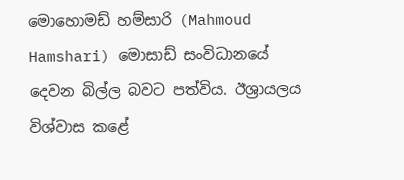මොහොමඩ් හම්සාරි (Mahmoud Hamshari) මොසාඩ් සංවිධානයේ දෙවන බිල්ල බවට පත්විය. ඊශ්‍රායලය විශ්වාස කළේ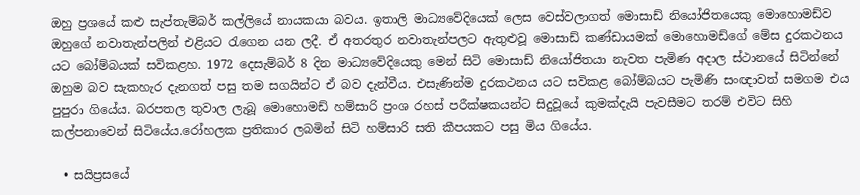ඔහු ප්‍රශයේ කළු සැප්තැම්බර් කල්ලියේ නායකයා බවය. ඉතාලි මාධ්‍යවේදියෙක් ලෙස වෙස්වලාගත් මොසාඩ් නියෝජිතයෙකු මොහොමඩ්ව ඔහුගේ නවාතැන්පලින් එළියට රැගෙන යන ලදී. ඒ අතරතුර නවාතැන්පලට ඇතුළුවූ මොසාඩ් කණ්ඩායමක් මොහොමඩ්ගේ මේස දුරකථනය යට බෝම්බයක් සවිකළහ. 1972 දෙසැම්බර් 8 දින මාධ්‍යවේදියෙකු මෙන් සිටි මොසාඩ් නියෝජිතයා නැවත පැමිණ අදාල ස්ථානයේ සිටින්නේ ඔහුම බව සැකහැර දැනගත් පසු තම සගයින්ට ඒ බව දැන්වීය. එසැණින්ම දුරකථනය යට සවිකළ බෝම්බයට පැමිණි සංඥාවත් සමගම එය පුපුරා ගියේය. බරපතල තුවාල ලැබූ මොහොමඩ් හම්සාරි ප්‍රංශ රහස් පරීක්ෂකයන්ට සිදුවූයේ කුමක්දැයි පැවසීමට තරම් එවිට සිහි කල්පනාවෙන් සිටියේය.රෝහලක ප්‍රතිකාර ලබමින් සිටි හම්සාරි සති කීපයකට පසු මිය ගියේය.

  • සයිප්‍රසයේ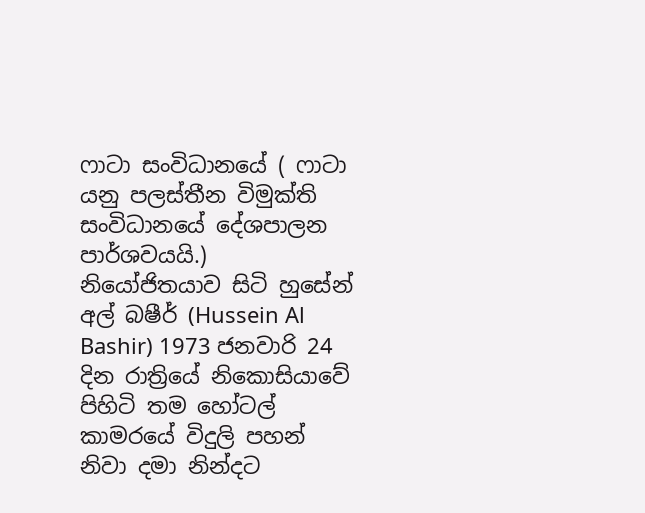ෆාටා සංවිධානයේ ( ෆාටා යනු පලස්තීන විමුක්ති සංවිධානයේ දේශපාලන පාර්ශවයයි.) නියෝජිතයාව සිටි හුසේන් අල් බෂීර් (Hussein Al Bashir) 1973 ජනවාරි 24 දින රාත්‍රියේ නිකොසියාවේ පිහිටි තම හෝටල් කාමරයේ විදුලි පහන් නිවා දමා නින්දට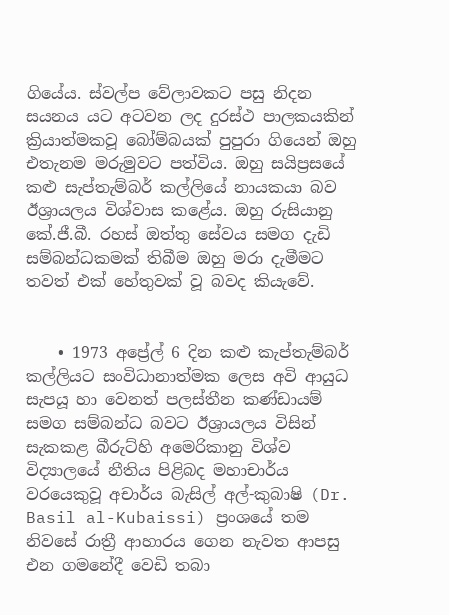ගියේය. ස්වල්ප වේලාවකට පසු නිදන සයනය යට අටවන ලද දුරස්ථ පාලකයකින් ක්‍රියාත්මකවූ බෝම්බයක් පුපුරා ගියෙන් ඔහු එතැනම මරුමුවට පත්විය. ඔහු සයිප්‍රසයේ කළු සැප්තැම්බර් කල්ලියේ නායකයා බව ඊශ්‍රායලය විශ්වාස කළේය. ඔහු රුසියානු කේ.ජී.බී. රහස් ඔත්තු සේවය සමග දැඩි සම්බන්ධකමක් තිබීම ඔහු මරා දැමීමට තවත් එක් හේතුවක් වූ බවද කියැවේ.


    • 1973 අප්‍රේල් 6 දින කළු කැප්තැම්බර් කල්ලියට සංවිධානාත්මක ලෙස අවි ආයුධ සැපයූ හා වෙනත් පලස්තීන කණ්ඩායම් සමග සම්බන්ධ බවට ඊශ්‍රායලය විසින් සැකකළ බීරුට්හි අමෙරිකානු විශ්ව විද්‍යාලයේ නීතිය පිළිබද මහාචාර්ය වරයෙකුවූ අචාර්ය බැසිල් අල්-කුබාෂි (Dr. Basil al-Kubaissi) ප්‍රංශයේ තම නිවසේ රාත්‍රී ආහාරය ගෙන නැවත ආපසු එන ගමනේදී වෙඩි තබා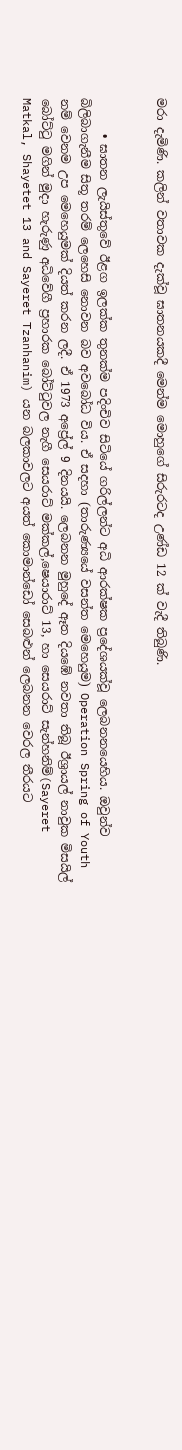මරා දැමිණි. කලින් වතාවක දැක්වූ ඝාතනයකදී මෙන්ම මොහුගේ සිරුරටද උණ්ඩ 12 ක් වැදී තිබුණි.


      • ඝාතන ලැයිස්තුවේ ඊළග ඉලක්ක තුනක්ම පදිංචිව සිටියේ ගරිල්ලන්ට අධි ආරක්ෂක ප්‍රදේශයක්වූ ලෙබනනයෙහිය. ඔවුන්ව බිලිබාගැනීම සිතූ තරම් ලෙහෙසි නොවන බව අවබෝධ විය. ඒ සදහා (තාරුණ්‍යයේ වසන්ත මෙහෙයුම) Operation Spring of Youth නම් වෙනම උප මෙහෙයුමක් දියත් කරන ලදී. ඒ 1973 අප්‍රේල් 9 දිනයයි. ලෙබනන මුහුදේ ඈත දියඹේ නවතා තිබූ ඊශ්‍රායල් නාවුක මිසයිල් බෝට්ටු මගින් මුදා හැරුණු අධිවේගී ප්‍රහාරක බෝට්ටුවල නැගී සෙයරාට් මක්කල්,ෂෙයාරාට් 13, හා සෙයරාට් සැන්හනිම්(Sayeret Matkal, Shayetet 13 and Sayeret Tzanhanim) යන බලකාවලට අයත් කොමාන්ඩෝ සෙබළුන් ලෙබනන වෙරල තීරයට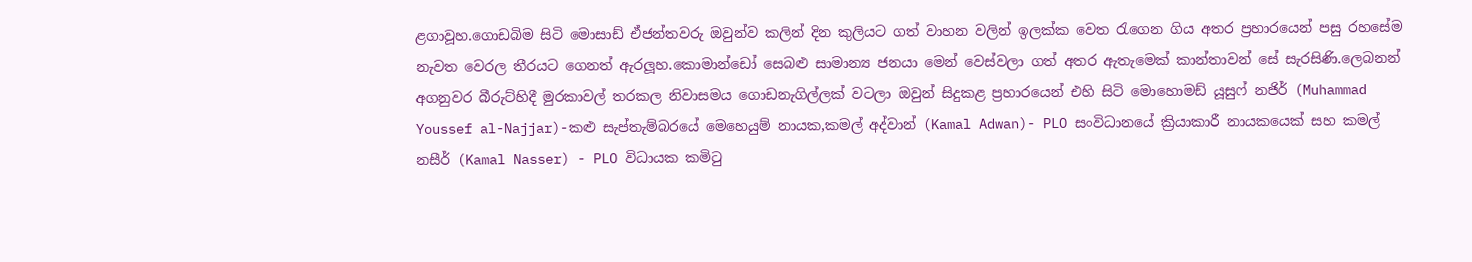ළගාවූහ.ගොඩබිම සිටි මොසාඩ් ඒජන්තවරු ඔවුන්ව කලින් දින කුලියට ගත් වාහන වලින් ඉලක්ක වෙත රැගෙන ගිය අතර ප්‍රහාරයෙන් පසු රහසේම නැවත වෙරල තීරයට ගෙනත් ඇරලූහ.කොමාන්ඩෝ සෙබළු සාමාන්‍ය ජනයා මෙන් වෙස්වලා ගත් අතර ඇතැමෙක් කාන්තාවන් සේ සැරසිණි.ලෙබනන් අගනුවර බීරුට්හිදී මුරකාවල් තරකල නිවාසමය ගොඩනැගිල්ලක් වටලා ඔවුන් සිදුකළ ප්‍රහාරයෙන් එහි සිටි මොහොමඩ් යූසුෆ් නජිර් (Muhammad Youssef al-Najjar)-කළු සැප්තැම්බරයේ මෙහෙයුම් නායක,කමල් අද්වාන් (Kamal Adwan)- PLO සංවිධානයේ ක්‍රියාකාරී නායකයෙක් සහ කමල් නසීර් (Kamal Nasser) - PLO විධායක කමිටු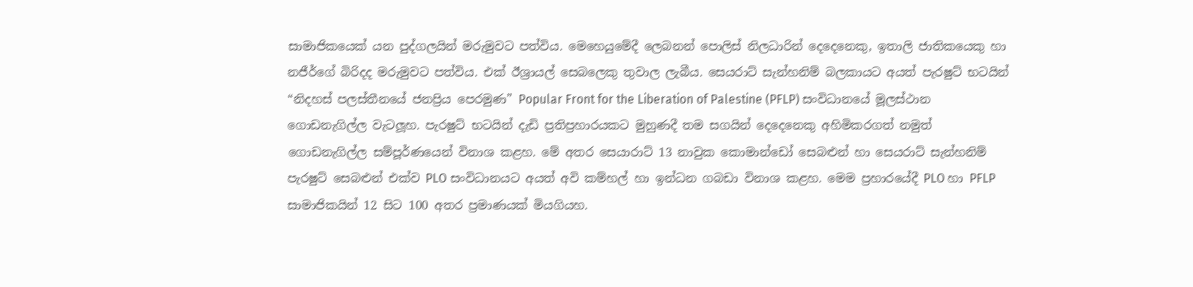සාමාජිකයෙක් යන පුද්ගලයින් මරුමුවට පත්විය. මෙහෙයුමේදී ලෙබනන් පොලිස් නිලධාරින් දෙදෙනෙකු, ඉතාලි ජාතිකයෙකු හා නජීර්ගේ බිරිදද මරුමුවට පත්විය. එක් ඊශ්‍රායල් සෙබලෙකු තුවාල ලැබීය. සෙයරාට් සැන්හනිම් බලකායට අයත් පැරෂුට් භටයින් “නිදහස් පලස්තීනයේ ජනප්‍රිය පෙරමුණ” Popular Front for the Liberation of Palestine (PFLP) සංවිධානයේ මූලස්ථාන ගොඩනැගිල්ල වැටලූහ. පැරෂුට් භටයින් දැඩි ප්‍රතිප්‍රහාරයකට මුහුණදී තම සගයින් දෙදෙනෙකු අහිමිකරගත් නමුත් ගොඩනැගිල්ල සම්පූර්ණයෙන් විනාශ කළහ. මේ අතර සෙයාරාට් 13 නාවුක කොමාන්ඩෝ සෙබළුන් හා සෙයරාට් සැන්හනිම් පැරෂුට් සෙබළුන් එක්ව PLO සංවිධානයට අයත් අවි කම්හල් හා ඉන්ධන ගබඩා විනාශ කළහ. මෙම ප්‍රහාරයේදී PLO හා PFLP සාමාජිකයින් 12 සිට 100 අතර ප්‍රමාණයක් මියගියහ.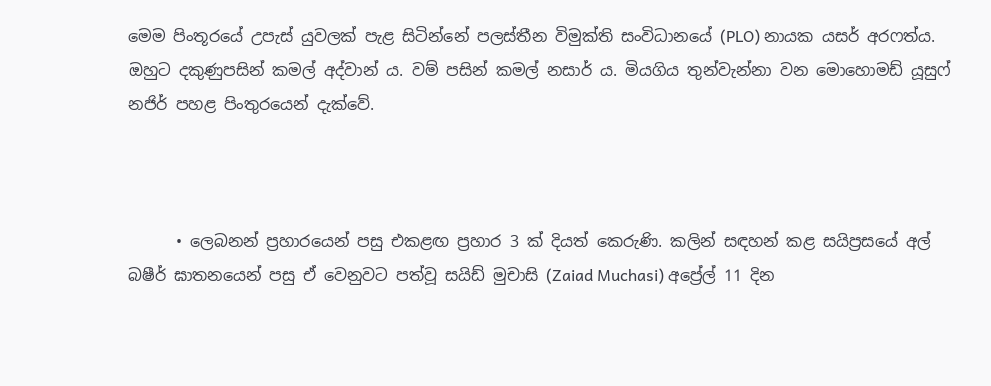මෙම පිංතූරයේ උපැස් යුවලක් පැළ සිටින්නේ පලස්තීන විමුක්ති සංවිධානයේ (PLO) නායක යසර් අරෆත්ය. ඔහුට දකුණුපසින් කමල් අද්වාන් ය. වම් පසින් කමල් නසාර් ය. මියගිය තුන්වැන්නා වන මොහොමඩ් යූසුෆ් නජිර් පහළ පිංතුරයෙන් දැක්වේ.



      • ලෙබනන් ප්‍රහාරයෙන් පසු එකළඟ ප්‍රහාර 3 ක් දියත් කෙරුණි. කලින් සඳහන් කළ සයිප්‍රසයේ අල් බෂීර් ඝාතනයෙන් පසු ඒ වෙනුවට පත්වූ සයිඩ් මුචාසි (Zaiad Muchasi) අප්‍රේල් 11 දින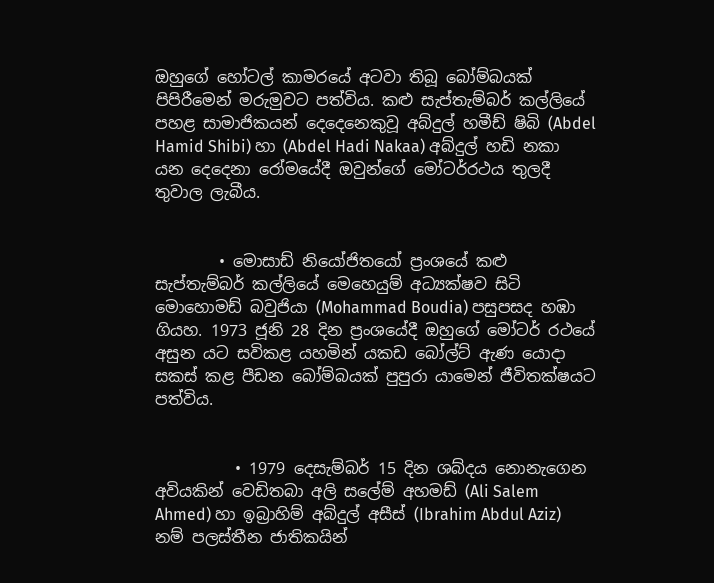ඔහුගේ හෝටල් කාමරයේ අටවා තිබූ බෝම්බයක් පිපිරීමෙන් මරුමුවට පත්විය. කළු සැප්තැම්බර් කල්ලියේ පහළ සාමාජිකයන් දෙදෙනෙකුවූ අබ්දුල් හමීඩ් ෂිබි (Abdel Hamid Shibi) හා (Abdel Hadi Nakaa) අබ්දුල් හඩි නකා යන දෙදෙනා රෝමයේදී ඔවුන්ගේ මෝටර්රථය තුලදී තුවාල ලැබීය.


        • මොසාඩ් නියෝජිතයෝ ප්‍රංශයේ කළු සැප්තැම්බර් කල්ලියේ මෙහෙයුම් අධ්‍යක්ෂව සිටි මොහොමඩ් බවුජියා (Mohammad Boudia) පසුපසද හඹා ගියහ. 1973 ජූනි 28 දින ප්‍රංශයේදී ඔහුගේ මෝටර් රථයේ අසුන යට සවිකළ යහමින් යකඩ බෝල්ට් ඇණ යොදා සකස් කළ පීඩන බෝම්බයක් පුපුරා යාමෙන් ජීවිතක්ෂයට පත්විය.


          • 1979 දෙසැම්බර් 15 දින ශබ්දය නොනැගෙන අවියකින් වෙඩිතබා අලි සලේම් අහමඩ් (Ali Salem Ahmed) හා ඉබ්‍රාහිම් අබ්දුල් අසීස් (Ibrahim Abdul Aziz) නම් පලස්තීන ජාතිකයින්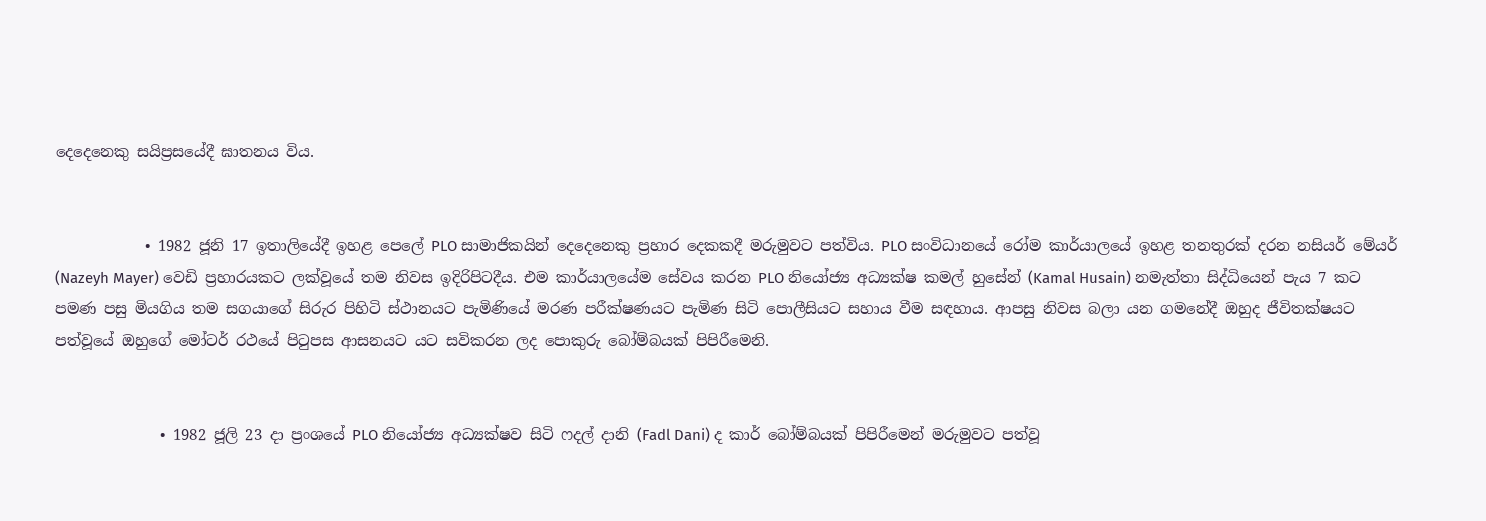දෙදෙනෙකු සයිප්‍රසයේදී ඝාතනය විය.


            • 1982 ජූනි 17 ඉතාලියේදී ඉහළ පෙලේ PLO සාමාජිකයින් දෙදෙනෙකු ප්‍රහාර දෙකකදී මරුමුවට පත්විය. PLO සංවිධානයේ රෝම කාර්යාලයේ ඉහළ තනතුරක් දරන නසියර් මේයර් (Nazeyh Mayer) වෙඩි ප්‍රහාරයකට ලක්වූයේ තම නිවස ඉදිරිපිටදීය. එම කාර්යාලයේම සේවය කරන PLO නියෝජ්‍ය අධ්‍යක්ෂ කමල් හුසේන් (Kamal Husain) නමැත්තා සිද්ධියෙන් පැය 7 කට පමණ පසු මියගිය තම සගයාගේ සිරුර පිහිටි ස්ථානයට පැමිණියේ මරණ පරීක්ෂණයට පැමිණ සිටි පොලීසියට සහාය වීම සඳහාය. ආපසු නිවස බලා යන ගමනේදී ඔහුද ජීවිතක්ෂයට පත්වූයේ ඔහුගේ මෝටර් රථයේ පිටුපස ආසනයට යට සවිකරන ලද පොකුරු බෝම්බයක් පිපිරීමෙනි.


              • 1982 ජූලි 23 දා ප්‍රංශයේ PLO නියෝජ්‍ය අධ්‍යක්ෂව සිටි ෆදල් දානි (Fadl Dani) ද කාර් බෝම්බයක් පිපිරීමෙන් මරුමුවට පත්වූ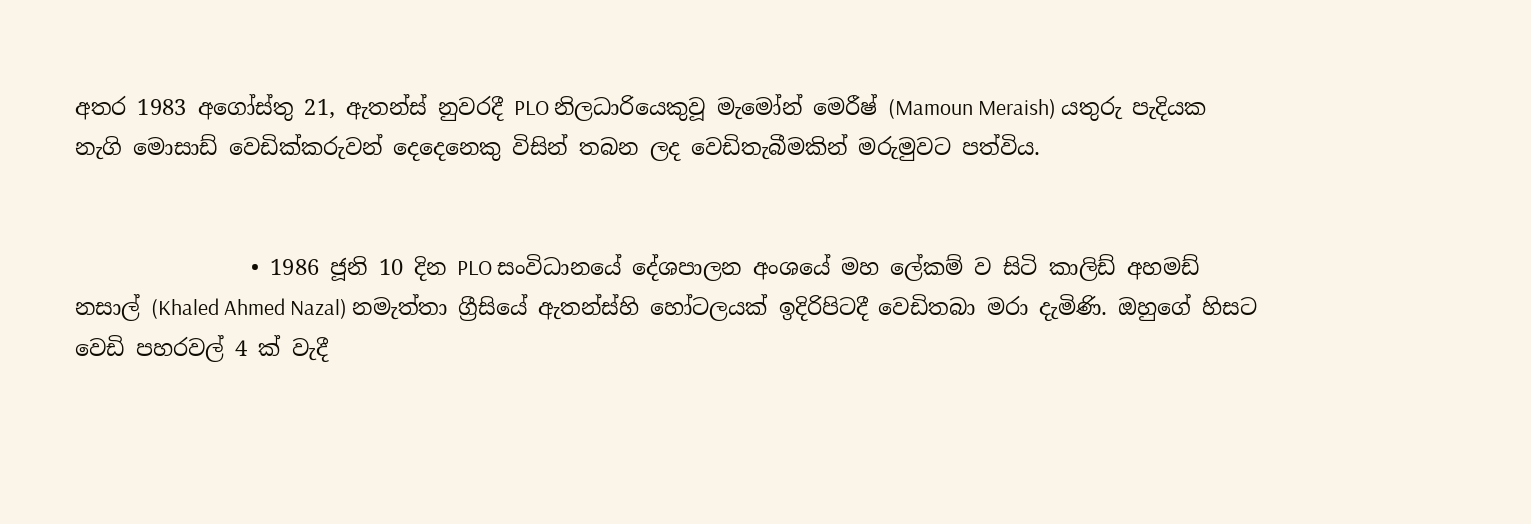අතර 1983 අගෝස්තු 21, ඇතන්ස් නුවරදී PLO නිලධාරියෙකුවූ මැමෝන් මෙරීෂ් (Mamoun Meraish) යතුරු පැදියක නැගි මොසාඩ් වෙඩික්කරුවන් දෙදෙනෙකු විසින් තබන ලද වෙඩිතැබීමකින් මරුමුවට පත්විය.


                • 1986 ජූනි 10 දින PLO සංවිධානයේ දේශපාලන අංශයේ මහ ලේකම් ව සිටි කාලිඩ් අහමඩ් නසාල් (Khaled Ahmed Nazal) නමැත්තා ග්‍රීසියේ ඇතන්ස්හි හෝටලයක් ඉදිරිපිටදී වෙඩිතබා මරා දැමිණි. ඔහුගේ හිසට වෙඩි පහරවල් 4 ක් වැදී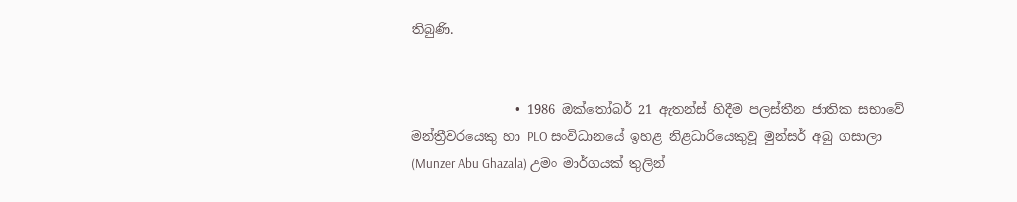තිබුණි.


                • 1986 ඔක්තෝබර් 21 ඇතන්ස් හිදීම පලස්තීන ජාතික සභාවේ මන්ත්‍රීවරයෙකු හා PLO සංවිධානයේ ඉහළ නිළධාරියෙකුවූ මුන්සර් අබු ගසාලා (Munzer Abu Ghazala) උමං මාර්ගයක් තුලින්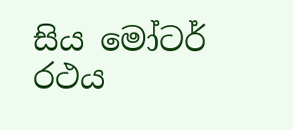සිය මෝටර් රථය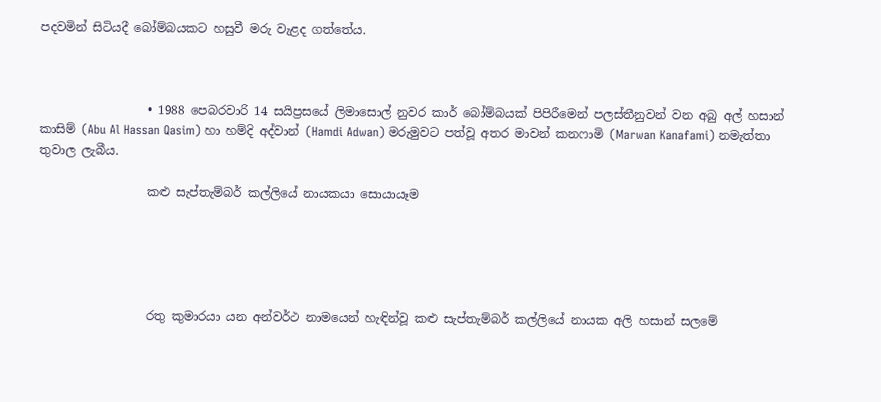පදවමින් සිටියදී බෝම්බයකට හසුවී මරු වැළද ගත්තේය.



                  • 1988 පෙබරවාරි 14 සයිප්‍රසයේ ලිමාසොල් නුවර කාර් බෝම්බයක් පිපිරීමෙන් පලස්තීනුවන් වන අබු අල් හසාන් කාසිම් (Abu Al Hassan Qasim) හා හම්දි අද්වාන් (Hamdi Adwan) මරුමුවට පත්වූ අතර මාවන් කනෆාමි (Marwan Kanafami) නමැත්තා තුවාල ලැබීය.

                  කළු සැප්තැම්බර් කල්ලියේ නායකයා සොයායෑම





                  රතු කුමාරයා යන අන්වර්ථ නාමයෙන් හැඳින්වූ කළු සැප්තැම්බර් කල්ලියේ නායක අලි හසාන් සලමේ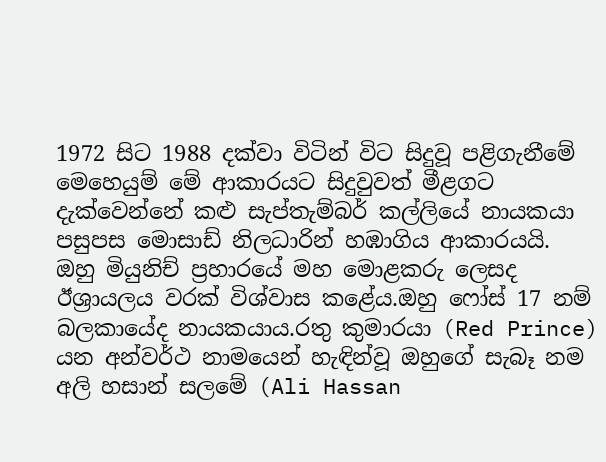1972 සිට 1988 දක්වා විටින් විට සිදුවූ පළිගැනීමේ මෙහෙයුම් මේ ආකාරයට සිදුවුවත් මීළගට දැක්වෙන්නේ කළු සැප්තැම්බර් කල්ලියේ නායකයා පසුපස මොසාඩ් නිලධාරින් හඹාගිය ආකාරයයි.  ඔහු මියුනිච් ප්‍රහාරයේ මහ මොළකරු ලෙසද  ඊශ්‍රායලය වරක් විශ්වාස කළේය.ඔහු ෆෝස් 17 නම් බලකායේද නායකයාය.රතු කුමාරයා (Red Prince) යන අන්වර්ථ නාමයෙන් හැඳින්වූ ඔහුගේ සැබෑ නම අලි හසාන් සලමේ (Ali Hassan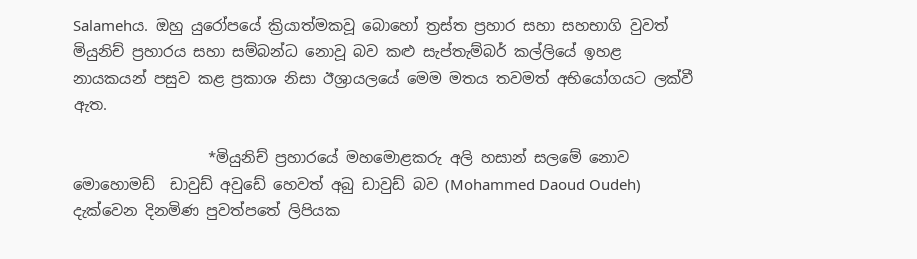Salamehය. ඔහු යුරෝපයේ ක්‍රියාත්මකවූ බොහෝ ත්‍රස්ත ප්‍රහාර සහා සහභාගි වුවත් මියුනිච් ප්‍රහාරය සහා සම්බන්ධ නොවූ බව කළු සැප්තැම්බර් කල්ලියේ ඉහළ නායකයන් පසුව කළ ප්‍රකාශ නිසා ඊශ්‍රායලයේ මෙම මතය තවමත් අභියෝගයට ලක්වී ඇත.

                  *මියුනිච් ප්‍රහාරයේ මහමොළකරු අලි හසාන් සලමේ නොව මොහොමඩ්  ඩාවුඩ් අවුඩේ හෙවත් අබු ඩාවුඩ් බව (Mohammed Daoud Oudeh) දැක්වෙන දිනමිණ පුවත්පතේ ලිපියක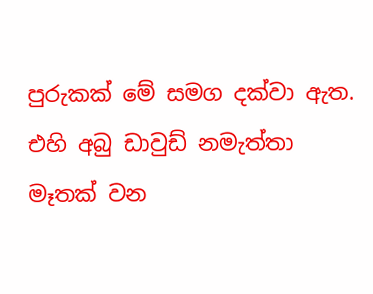පුරුකක් මේ සමග දක්වා ඇත. එහි අබු ඩාවුඩ් නමැත්තා  මෑතක් වන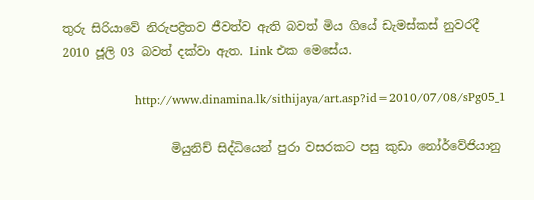තුරු සිරියාවේ නිරුපද්‍රිතව ජීවත්ව ඇති බවත් මිය ගියේ ඩැමස්කස් නුවරදී 2010 ජූලි 03 බවත් දක්වා ඇත. Link එක මෙසේය.

                  http://www.dinamina.lk/sithijaya/art.asp?id=2010/07/08/sPg05_1

                  මියුනිච් සිද්ධියෙන් පුරා වසරකට පසු කුඩා නෝර්වේජියානු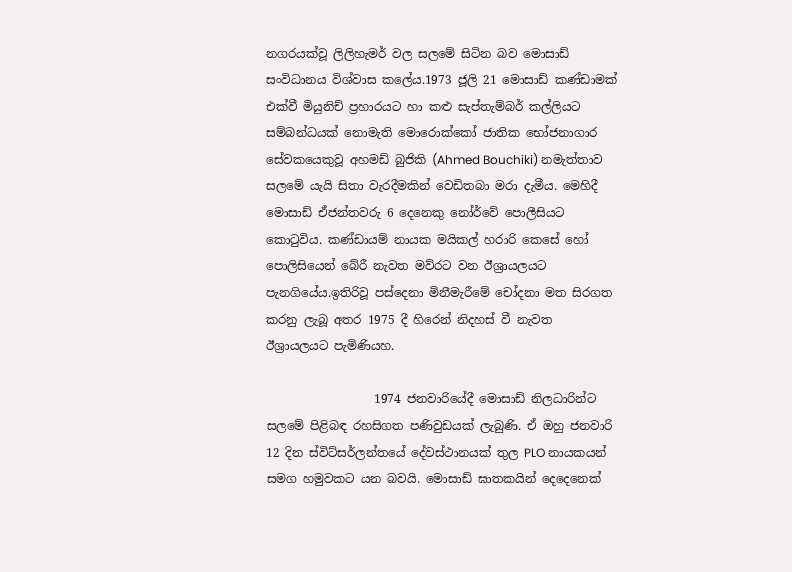නගරයක්වූ ලිලිහැමර් වල සලමේ සිටින බව මොසාඩ් සංවිධානය විශ්වාස කලේය.1973 ජූලි 21 මොසාඩ් කණ්ඩාමක් එක්වී මියුනිච් ප්‍රහාරයට හා කළු සැප්තැම්බර් කල්ලියට සම්බන්ධයක් නොමැති මොරොක්කෝ ජාතික භෝජනාගාර සේවකයෙකුවූ අහමඩ් බුජිකි (Ahmed Bouchiki) නමැත්තාව සලමේ යැයි සිතා වැරදීමකින් වෙඩිතබා මරා දැමීය. මෙහිදී මොසාඩ් ඒජන්තවරු 6 දෙනෙකු නෝර්වේ පොලීසියට කොටුවිය. කණ්ඩායම් නායක මයිකල් හරාරි කෙසේ හෝ පොලිසියෙන් බේරී නැවත මව්රට වන ඊශ්‍රායලයට පැනගියේය.ඉතිරිවූ පස්දෙනා මිනීමැරීමේ චෝදනා මත සිරගත කරනු ලැබූ අතර 1975 දී හිරෙන් නිදහස් වී නැවත ඊශ්‍රායලයට පැමිණියහ.

                  1974 ජනවාරියේදී මොසාඩ් නිලධාරින්ට සලමේ පිළිබඳ රහසිගත පණිවුඩයක් ලැබුණි. ඒ ඔහු ජනවාරි 12 දින ස්විට්සර්ලන්තයේ දේවස්ථානයක් තුල PLO නායකයන් සමග හමුවකට යන බවයි. මොසාඩ් ඝාතකයින් දෙදෙනෙක්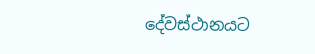දේවස්ථානයට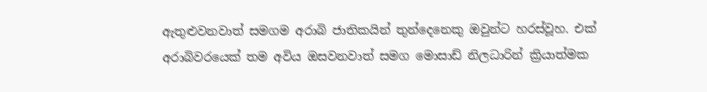ඇතුළුවනවාත් සමගම අරාබි ජාතිකයින් තුන්දෙනෙකු ඔවුන්ට හරස්වූහ. එක් අරාබිවරයෙක් තම අවිය ඔසවනවාත් සමග මොසාඩ් නිලධාරින් ක්‍රියාත්මක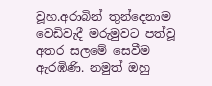වූහ.අරාබින් තුන්දෙනාම වෙඩිවැදී මරුමුවට පත්වූ අතර සලමේ සෙවීම ඇරඹිණි. නමුත් ඔහු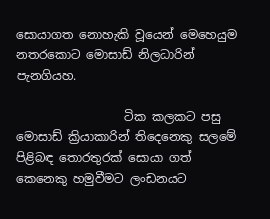සොයාගත නොහැකි වූයෙන් මෙහෙයුම නතරකොට මොසාඩ් නිලධාරින් පැනගියහ.

                  ටික කලකට පසු මොසාඩ් ක්‍රියාකාරින් තිදෙනෙකු සලමේ පිළිබඳ තොරතුරක් සොයා ගත් කෙනෙකු හමුවීමට ලංඩනයට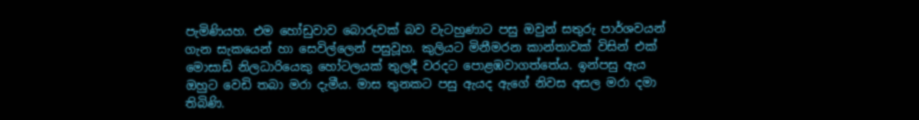පැමිණියහ. එම හෝඩුවාව බොරුවක් බව වැටහුණාට පසු ඔවුන් සතුරු පාර්ශවයන් ගැන සැකයෙන් හා සෙවිල්ලෙන් පසුවූහ. කුලියට මිනීමරන කාන්තාවක් විසින් එක් මොසාඩ් නිලධාරියෙකු හෝටලයක් තුලදී වරදට පොළඹවාගත්තේය. ඉන්පසු ඇය ඔහුට වෙඩි තබා මරා දැමීය. මාස තුනකට පසු ඇයද ඇගේ නිවස අසල මරා දමා තිබිණි.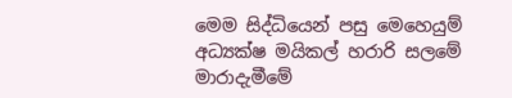මෙම සිද්ධියෙන් පසු මෙහෙයුම් අධ්‍යක්ෂ මයිකල් හරාරි සලමේ මාරාදැමීමේ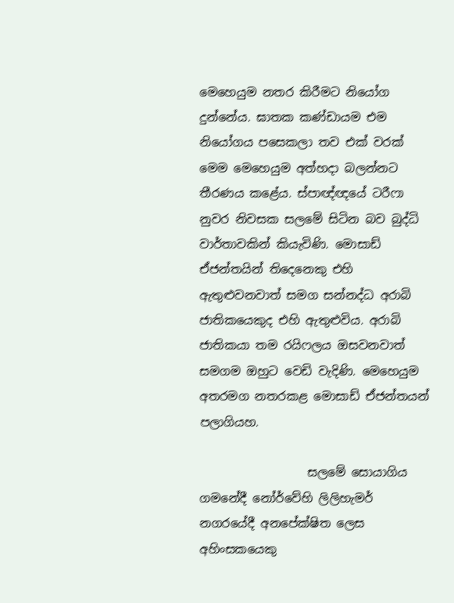මෙහෙයුම නතර කිරීමට නියෝග දුන්නේය. ඝාතක කණ්ඩායම එම නියෝගය පසෙකලා තව එක් වරක් මෙම මෙහෙයුම අත්හදා බලන්නට තීරණය කළේය. ස්පාඥ්ඥයේ ටරීෆා නුවර නිවසක සලමේ සිටින බව බුද්ධි වාර්තාවකින් කියැවිණි. මොසාඩ් ඒජන්තයින් තිදෙනෙකු එහි ඇතුළුවනවාත් සමග සන්නද්ධ අරාබි ජාතිකයෙකුද එහි ඇතුළුවිය. අරාබි ජාතිකයා තම රයිෆලය ඔසවනවාත් සමගම ඔහුට වෙඩි වැදිණි. මෙහෙයුම අතරමග නතරකළ මොසාඩ් ඒජන්තයන් පලාගියහ.

                  සලමේ සොයාගිය ගමනේදී නෝර්වේහි ලිලිහැමර් නගරයේදී අනපේක්ෂිත ලෙස අහිංසකයෙකු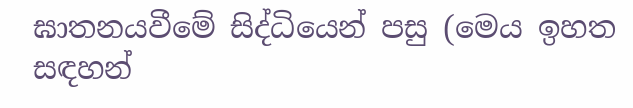ඝාතනයවීමේ සිද්ධියෙන් පසු (මෙය ඉහත සඳහන්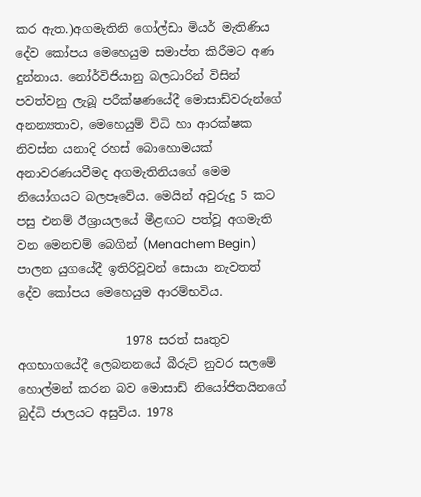කර ඇත.)අගමැතිනි ගෝල්ඩා මියර් මැතිණිය දේව කෝපය මෙහෙයුම සමාප්ත කිරීමට අණ දුන්නාය. නෝර්විජියානු බලධාරින් විසින් පවත්වනු ලැබූ පරීක්ෂණයේදී මොසාඩ්වරුන්ගේ අනන්‍යතාව, මෙහෙයුම් විධි හා ආරක්ෂක නිවස්න යනාදි රහස් බොහොමයක් අනාවරණයවීමද අගමැතිනියගේ මෙම නියෝගයට බලපෑවේය. මෙයින් අවුරුදු 5 කට පසු එනම් ඊශ්‍රායලයේ මීළඟට පත්වූ අගමැති වන මෙනචම් බෙගින් (Menachem Begin) පාලන යුගයේදී ඉතිරිවූවන් සොයා නැවතත් දේව කෝපය මෙහෙයුම ආරම්භවිය.

                  1978 සරත් සෘතුව අගභාගයේදී ලෙබනනයේ බීරුට් නුවර සලමේ හොල්මන් කරන බව මොසාඩ් නියෝජිතයිනගේ බුද්ධි ජාලයට අසුවිය. 1978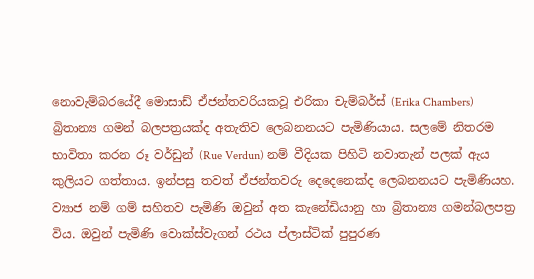නොවැම්බරයේදී මොසාඩ් ඒජන්තවරියකවූ එරිකා චැම්බර්ස් (Erika Chambers) බ්‍රිතාන්‍ය ගමන් බලපත්‍රයක්ද අතැතිව ලෙබනනයට පැමිණියාය. සලමේ නිතරම භාවිතා කරන රූ වර්ඩුන් (Rue Verdun) නම් වීදියක පිහිටි නවාතැන් පලක් ඇය කුලියට ගත්තාය. ඉන්පසු තවත් ඒජන්තවරු දෙදෙනෙක්ද ලෙබනනයට පැමිණියහ. ව්‍යාජ නම් ගම් සහිතව පැමිණි ඔවුන් අත කැනේඩියානු හා බ්‍රිතාන්‍ය ගමන්බලපත්‍ර විය. ඔවුන් පැමිණි වොක්ස්වැගන් රථය ප්ලාස්ටික් පුපුරණ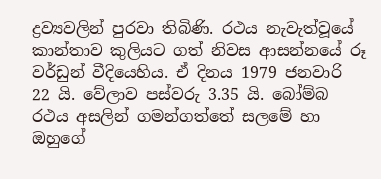ද්‍රව්‍යවලින් පුරවා තිබිණි. රථය නැවැත්වූයේ කාන්තාව කුලියට ගත් නිවස ආසන්නයේ රූ වර්ඩුන් වීදියෙහිය. ඒ දිනය 1979 ජනවාරි 22 යි. වේලාව පස්වරු 3.35 යි. බෝම්බ රථය අසලින් ගමන්ගත්තේ සලමේ හා ඔහුගේ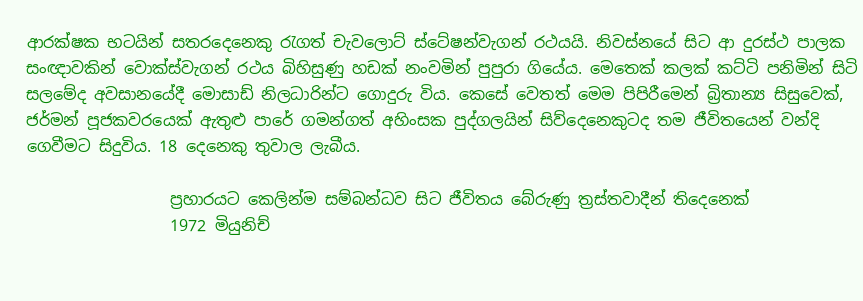ආරක්ෂක භටයින් සතරදෙනෙකු රැගත් චැවලොට් ස්ටේෂන්වැගන් රථයයි. නිවස්නයේ සිට ආ දුරස්ථ පාලක සංඥාවකින් වොක්ස්වැගන් රථය බිහිසුණු හඩක් නංවමින් පුපුරා ගියේය. මෙතෙක් කලක් කට්ටි පනිමින් සිටි සලමේද අවසානයේදී මොසාඩ් නිලධාරින්ට ගොදුරු විය. කෙසේ වෙතත් මෙම පිපිරීමෙන් බ්‍රිතාන්‍ය සිසුවෙක්, ජර්මන් පූජකවරයෙක් ඇතුළු පාරේ ගමන්ගත් අහිංසක පුද්ගලයින් සිව්දෙනෙකුටද තම ජීවිතයෙන් වන්දි ගෙවීමට සිදුවිය. 18 දෙනෙකු තුවාල ලැබීය.

                  ප්‍රහාරයට කෙලින්ම සම්බන්ධව සිට ජීවිතය බේරුණු ත්‍රස්තවාදීන් තිදෙනෙක්
                  1972 මියුනිච්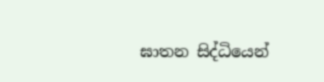ඝාතන සිද්ධියෙන්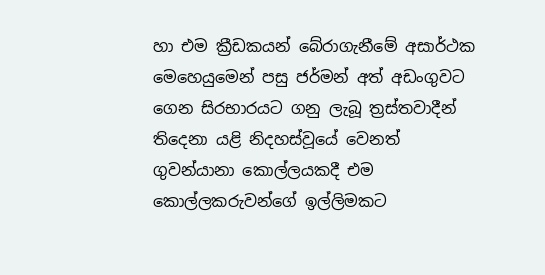හා එම ක්‍රීඩකයන් බේරාගැනීමේ අසාර්ථක මෙහෙයුමෙන් පසු ජර්මන් අත් අඩංගුවට ගෙන සිරභාරයට ගනු ලැබූ ත්‍රස්තවාදීන් තිදෙනා යළි නිදහස්වූයේ වෙනත් ගුවන්යානා කොල්ලයකදී එම කොල්ලකරුවන්ගේ ඉල්ලිමකට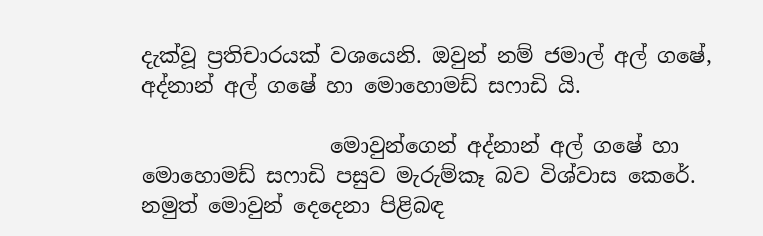දැක්වූ ප්‍රතිචාරයක් වශයෙනි. ඔවුන් නම් ජමාල් අල් ගෂේ, අද්නාන් අල් ගෂේ හා මොහොමඩ් සෆාඩි යි.

                  මොවුන්ගෙන් අද්නාන් අල් ගෂේ හා මොහොමඩ් සෆාඩි පසුව මැරුම්කෑ බව විශ්වාස කෙරේ. නමුත් මොවුන් දෙදෙනා පිළිබඳ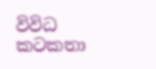විවිධ කටකතා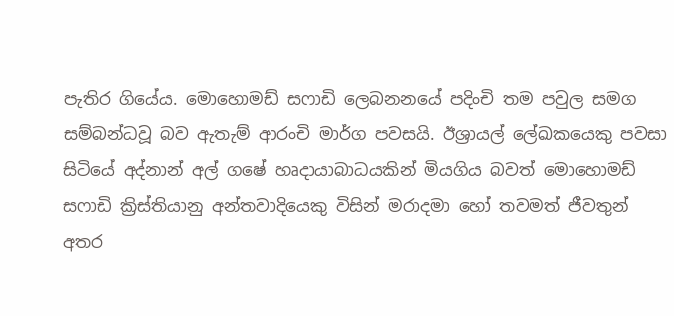පැතිර ගියේය. මොහොමඩ් සෆාඩි ලෙබනනයේ පදිංචි තම පවුල සමග සම්බන්ධවූ බව ඇතැම් ආරංචි මාර්ග පවසයි. ඊශ්‍රායල් ලේඛකයෙකු පවසා සිටියේ අද්නාන් අල් ගෂේ හෘදායාබාධයකින් මියගිය බවත් මොහොමඩ් සෆාඩි ක්‍රිස්තියානු අන්තවාදියෙකු විසින් මරාදමා හෝ තවමත් ජීවතුන් අතර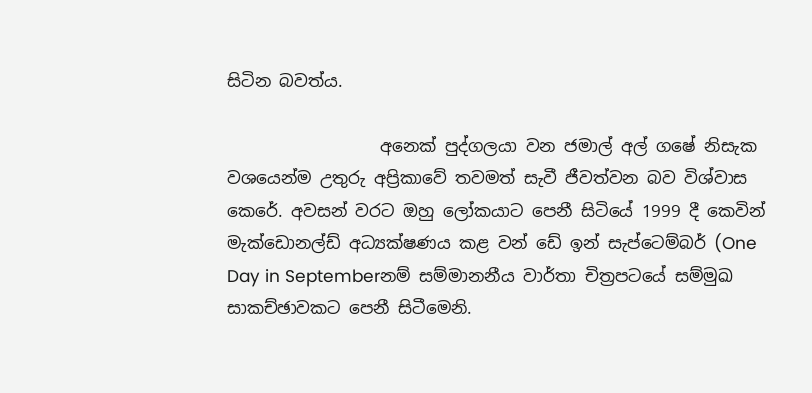සිටින බවත්ය.

                  අනෙක් පුද්ගලයා වන ජමාල් අල් ගෂේ නිසැක වශයෙන්ම උතුරු අප්‍රිකාවේ තවමත් සැවී ජීවත්වන බව විශ්වාස කෙරේ. අවසන් වරට ඔහු ලෝකයාට පෙනී සිටියේ 1999 දී කෙවින් මැක්ඩොනල්ඩ් අධ්‍යක්ෂණය කළ වන් ඩේ ඉන් සැප්ටෙම්බර් (One Day in Septemberනම් සම්මානනීය වාර්තා චිත්‍රපටයේ සම්මුඛ සාකච්ඡාවකට පෙනී සිටීමෙනි.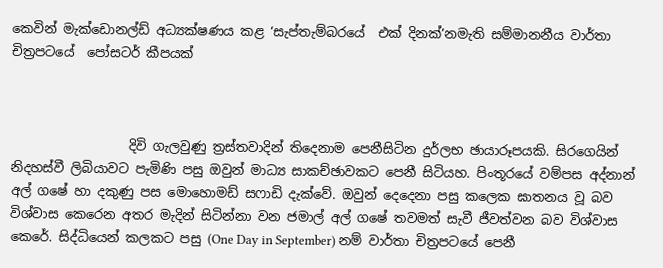කෙවින් මැක්ඩොනල්ඩ් අධ්‍යක්ෂණය කළ ‘සැප්තැම්බරයේ  එක් දිනක්’නමැති සම්මානනීය වාර්තා චිත්‍රපටයේ  පෝසටර් කීපයක්



                  දිවි ගැලවුණු ත්‍රස්තවාදින් තිදෙනාම පෙනීසිටින දුර්ලභ ඡායාරූපයකි. සිරගෙයින් නිදහස්වී ලිබියාවට පැමිණි පසු ඔවුන් මාධ්‍ය සාකච්ඡාවකට පෙනී සිටියහ. පිංතූරයේ වම්පස අද්නාන් අල් ගෂේ හා දකුණු පස මොහොමඩ් සෆාඩි දැක්වේ. ඔවුන් දෙදෙනා පසු කලෙක ඝාතනය වූ බව විශ්වාස කෙරෙන අතර මැදින් සිටින්නා වන ජමාල් අල් ගෂේ තවමත් සැවී ජීවත්වන බව විශ්වාස කෙරේ. සිද්ධියෙන් කලකට පසු (One Day in September) නම් වාර්තා චිත්‍රපටයේ පෙනී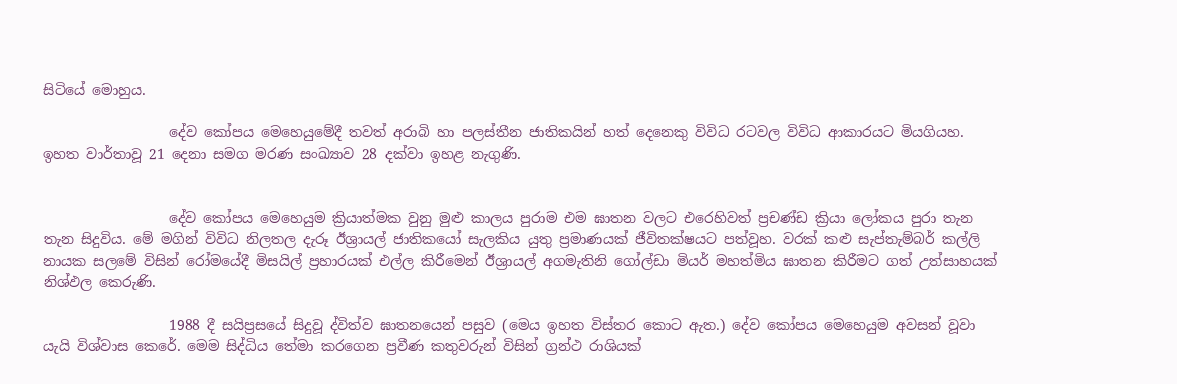සිටියේ මොහුය.

                  දේව කෝපය මෙහෙයුමේදී තවත් අරාබි හා පලස්තීන ජාතිකයින් හත් දෙනෙකු විවිධ රටවල විවිධ ආකාරයට මියගියහ. ඉහත වාර්තාවූ 21 දෙනා සමග මරණ සංඛ්‍යාව 28 දක්වා ඉහළ නැගුණි.


                  දේව කෝපය මෙහෙයුම ක්‍රියාත්මක වුනු මුළු කාලය පුරාම එම ඝාතන වලට එරෙහිවත් ප්‍රචණ්ඩ ක්‍රියා ලෝකය පුරා තැන තැන සිදුවිය. මේ මගින් විවිධ නිලතල දැරූ ඊශ්‍රායල් ජාතිකයෝ සැලකිය යුතු ප්‍රමාණයක් ජීවිතක්ෂයට පත්වූහ. වරක් කළු සැප්තැම්බර් කල්ලි නායක සලමේ විසින් රෝමයේදී මිසයිල් ප්‍රහාරයක් එල්ල කිරීමෙන් ඊශ්‍රායල් අගමැතිනි ගෝල්ඩා මියර් මහත්මිය ඝාතන කිරීමට ගත් උත්සාහයක් නිශ්ඵල කෙරුණි.

                  1988 දී සයිප්‍රසයේ සිදුවූ ද්විත්ව ඝාතනයෙන් පසුව (මෙය ඉහත විස්තර කොට ඇත.) දේව කෝපය මෙහෙයුම අවසන් වූවා යැයි විශ්වාස කෙරේ. මෙම සිද්ධිය තේමා කරගෙන ප්‍රවීණ කතුවරුන් විසින් ග්‍රන්ථ රාශියක්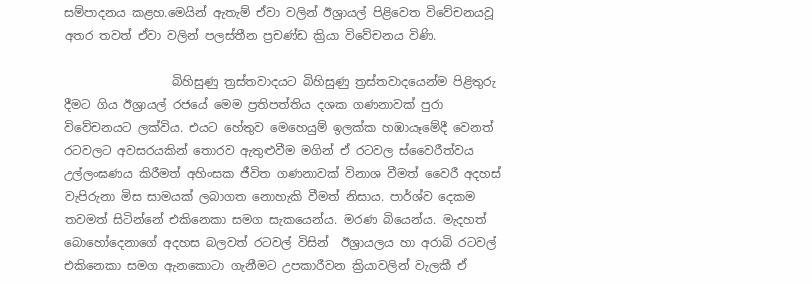සම්පාදනය කළහ.මෙයින් ඇතැම් ඒවා වලින් ඊශ්‍රායල් පිළිවෙත විවේචනයවූ අතර තවත් ඒවා වලින් පලස්තීන ප්‍රචණ්ඩ ක්‍රියා විවේචනය විණි.

                  බිහිසුණු ත්‍රස්තවාදයට බිහිසුණු ත්‍රස්තවාදයෙන්ම පිළිතුරු දීමට ගිය ඊශ්‍රායල් රජයේ මෙම ප්‍රතිපත්තිය දශක ගණනාවක් පුරා විවේචනයට ලක්විය. එයට හේතුව මෙහෙයුම් ඉලක්ක හඹායෑමේදී වෙනත් රටවලට අවසරයකින් තොරව ඇතුළුවීම මගින් ඒ රටවල ස්වෛරීත්වය උල්ලංඝණය කිරීමත් අහිංසක ජීවිත ගණනාවක් විනාශ වීමත් වෛරී අදහස් වැපිරුනා මිස සාමයක් ලබාගත නොහැකි වීමත් නිසාය. පාර්ශ්ව දෙකම තවමත් සිටින්නේ එකිනෙකා සමග සැකයෙන්ය. මරණ බියෙන්ය. මැදහත් බොහෝදෙනාගේ අදහස බලවත් රටවල් විසින්  ඊශ්‍රායලය හා අරාබි රටවල් එකිනෙකා සමග ඇනකොටා ගැනීමට උපකාරීවන ක්‍රියාවලින් වැලකී ඒ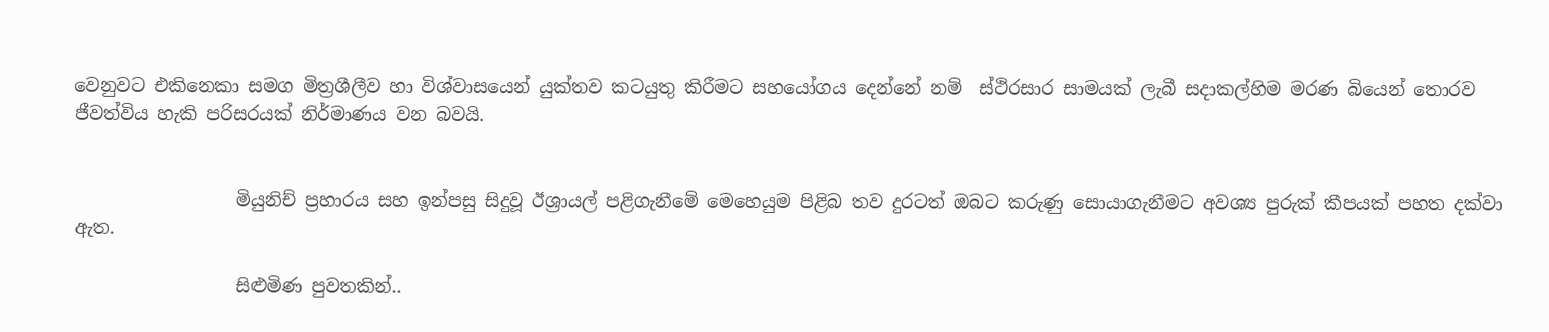වෙනුවට එකිනෙකා සමග මිත්‍රශීලීව හා විශ්වාසයෙන් යුක්තව කටයුතු කිරීමට සහයෝගය දෙන්නේ නම්  ස්ථිරසාර සාමයක් ලැබී සදාකල්හිම මරණ බියෙන් තොරව ජීවත්විය හැකි පරිසරයක් නිර්මාණය වන බවයි.


                  මියුනිච් ප්‍රහාරය සහ ඉන්පසු සිදුවූ ඊශ්‍රායල් පළිගැනීමේ මෙහෙයුම පිළිබ තව දුරටත් ඔබට කරුණු සොයාගැනීමට අවශ්‍ය පුරුක් කීපයක් පහත දක්වා ඇත.

                  සිළුමිණ පුවතකින්..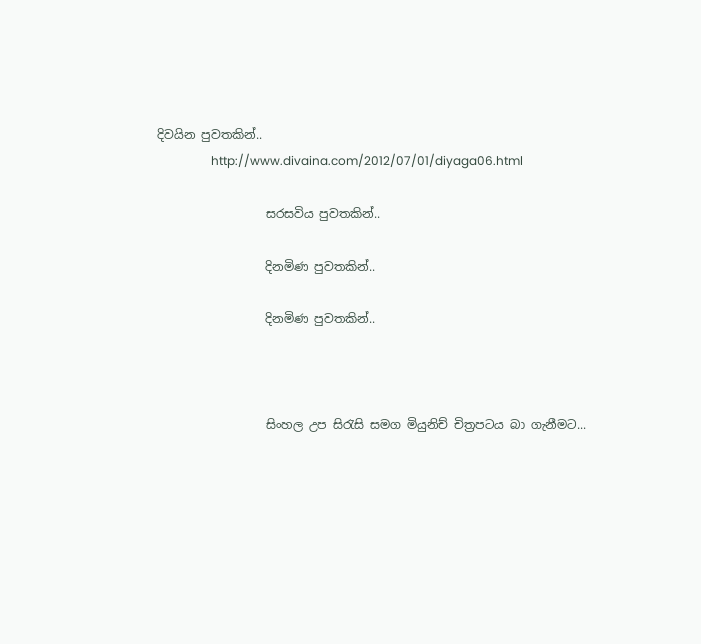දිවයින පුවතකින්..
                  http://www.divaina.com/2012/07/01/diyaga06.html

                  සරසවිය පුවතකින්..

                  දිනමිණ පුවතකින්..

                  දිනමිණ පුවතකින්..



                  සිංහල උප සිරැසි සමග මියුනිච් චිත්‍රපටය බා ගැනීමට...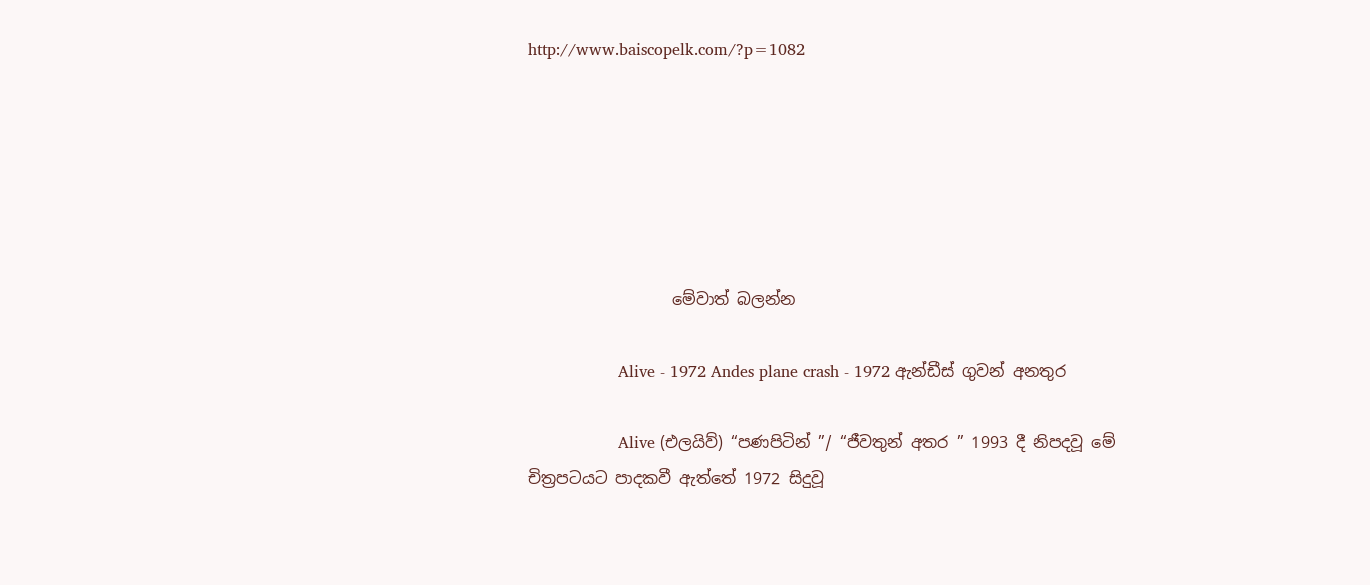http://www.baiscopelk.com/?p=1082






                  මේවාත් බලන්න

                  Alive - 1972 Andes plane crash - 1972 ඇන්ඩීස් ගුවන් අනතුර

                  Alive (එලයිව්) “පණපිටින් ”/ “ජීවතුන් අතර ” 1993 දී නිපදවූ මේ චිත්‍රපටයට පාදකවී ඇත්තේ 1972 සිදුවූ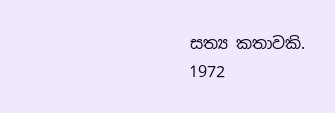සත්‍ය කතාවකි. 1972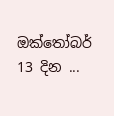ඔක්තෝබර් 13 දින ...